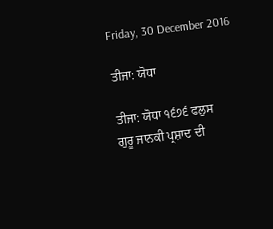Friday, 30 December 2016

ਤੀਜਾ: ਯੋਧਾ

ਤੀਜਾ: ਯੋਧਾ ੧੬੭੬ ਫਲੁਸ
ਗੁਰੂ ਜਾਨਕੀ ਪ੍ਰਸ਼ਾਦ ਦੀ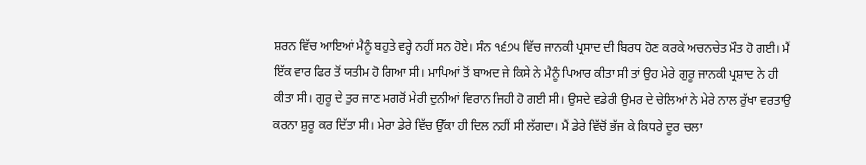ਸ਼ਰਨ ਵਿੱਚ ਆਇਆਂ ਮੈਨੂੰ ਬਹੁਤੇ ਵਰ੍ਹੇ ਨਹੀਂ ਸਨ ਹੋਏ। ਸੰਨ ੧੬੭੫ ਵਿੱਚ ਜਾਨਕੀ ਪ੍ਰਸਾਦ ਦੀ ਬਿਰਧ ਹੋਣ ਕਰਕੇ ਅਚਨਚੇਤ ਮੌਤ ਹੋ ਗਈ। ਮੈਂ ਇੱਕ ਵਾਰ ਫਿਰ ਤੋਂ ਯਤੀਮ ਹੋ ਗਿਆ ਸੀ। ਮਾਪਿਆਂ ਤੋਂ ਬਾਅਦ ਜੇ ਕਿਸੇ ਨੇ ਮੈਨੂੰ ਪਿਆਰ ਕੀਤਾ ਸੀ ਤਾਂ ਉਹ ਮੇਰੇ ਗੁਰੂ ਜਾਨਕੀ ਪ੍ਰਸ਼ਾਦ ਨੇ ਹੀ ਕੀਤਾ ਸੀ। ਗੁਰੂ ਦੇ ਤੁਰ ਜਾਣ ਮਗਰੋਂ ਮੇਰੀ ਦੁਨੀਆਂ ਵਿਰਾਨ ਜਿਹੀ ਹੋ ਗਈ ਸੀ। ਉਸਦੇ ਵਡੇਰੀ ਉਮਰ ਦੇ ਚੇਲਿਆਂ ਨੇ ਮੇਰੇ ਨਾਲ ਰੁੱਖਾ ਵਰਤਾਉ ਕਰਨਾ ਸ਼ੁਰੂ ਕਰ ਦਿੱਤਾ ਸੀ। ਮੇਰਾ ਡੇਰੇ ਵਿੱਚ ਉੱਕਾ ਹੀ ਦਿਲ ਨਹੀਂ ਸੀ ਲੱਗਦਾ। ਮੈਂ ਡੇਰੇ ਵਿੱਚੋਂ ਭੱਜ ਕੇ ਕਿਧਰੇ ਦੂਰ ਚਲਾ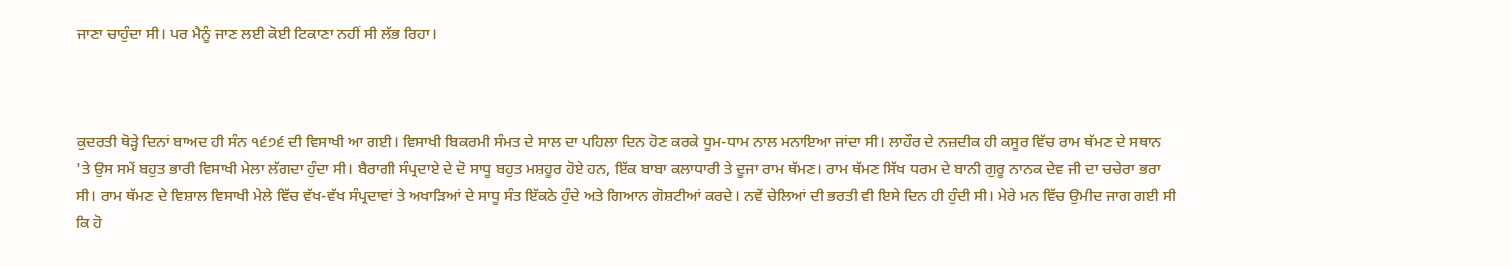ਜਾਣਾ ਚਾਹੁੰਦਾ ਸੀ। ਪਰ ਮੈਨੂੰ ਜਾਣ ਲਈ ਕੋਈ ਟਿਕਾਣਾ ਨਹੀਂ ਸੀ ਲੱਭ ਰਿਹਾ।



ਕੁਦਰਤੀ ਥੋੜ੍ਹੇ ਦਿਨਾਂ ਬਾਅਦ ਹੀ ਸੰਨ ੧੬੭੬ ਦੀ ਵਿਸਾਖੀ ਆ ਗਈ। ਵਿਸਾਖੀ ਬਿਕਰਮੀ ਸੰਮਤ ਦੇ ਸਾਲ ਦਾ ਪਹਿਲਾ ਦਿਨ ਹੋਣ ਕਰਕੇ ਧੂਮ-ਧਾਮ ਨਾਲ ਮਨਾਇਆ ਜਾਂਦਾ ਸੀ। ਲਾਹੌਰ ਦੇ ਨਜ਼ਦੀਕ ਹੀ ਕਸੂਰ ਵਿੱਚ ਰਾਮ ਥੱਮਣ ਦੇ ਸਥਾਨ 'ਤੇ ਉਸ ਸਮੇਂ ਬਹੁਤ ਭਾਰੀ ਵਿਸਾਖੀ ਮੇਲਾ ਲੱਗਦਾ ਹੁੰਦਾ ਸੀ। ਬੈਰਾਗੀ ਸੰਪ੍ਰਦਾਏ ਦੇ ਦੋ ਸਾਧੂ ਬਹੁਤ ਮਸ਼ਹੂਰ ਹੋਏ ਹਨ, ਇੱਕ ਬਾਬਾ ਕਲਾਧਾਰੀ ਤੇ ਦੂਜਾ ਰਾਮ ਥੱਮਣ। ਰਾਮ ਥੱਮਣ ਸਿੱਖ ਧਰਮ ਦੇ ਬਾਨੀ ਗੁਰੂ ਨਾਨਕ ਦੇਵ ਜੀ ਦਾ ਚਚੇਰਾ ਭਰਾ ਸੀ। ਰਾਮ ਥੱਮਣ ਦੇ ਵਿਸ਼ਾਲ ਵਿਸਾਖੀ ਮੇਲੇ ਵਿੱਚ ਵੱਖ-ਵੱਖ ਸੰਪ੍ਰਦਾਵਾਂ ਤੇ ਅਖਾੜਿਆਂ ਦੇ ਸਾਧੂ ਸੰਤ ਇੱਕਠੇ ਹੁੰਦੇ ਅਤੇ ਗਿਆਨ ਗੋਸ਼ਟੀਆਂ ਕਰਦੇ। ਨਵੇਂ ਚੇਲਿਆਂ ਦੀ ਭਰਤੀ ਵੀ ਇਸੇ ਦਿਨ ਹੀ ਹੁੰਦੀ ਸੀ। ਮੇਰੇ ਮਨ ਵਿੱਚ ਉਮੀਦ ਜਾਗ ਗਈ ਸੀ ਕਿ ਹੋ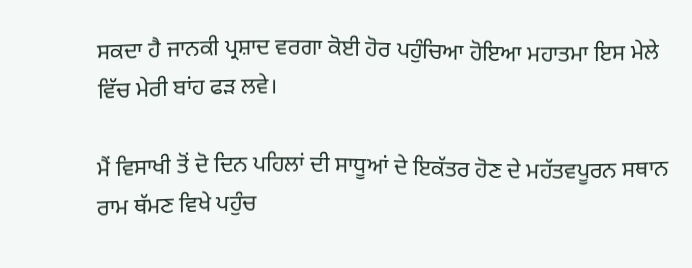ਸਕਦਾ ਹੈ ਜਾਨਕੀ ਪ੍ਰਸ਼ਾਦ ਵਰਗਾ ਕੋਈ ਹੋਰ ਪਹੁੰਚਿਆ ਹੋਇਆ ਮਹਾਤਮਾ ਇਸ ਮੇਲੇ ਵਿੱਚ ਮੇਰੀ ਬਾਂਹ ਫੜ ਲਵੇ।

ਮੈਂ ਵਿਸਾਖੀ ਤੋਂ ਦੋ ਦਿਨ ਪਹਿਲਾਂ ਦੀ ਸਾਧੂਆਂ ਦੇ ਇਕੱਤਰ ਹੋਣ ਦੇ ਮਹੱਤਵਪੂਰਨ ਸਥਾਨ ਰਾਮ ਥੱਮਣ ਵਿਖੇ ਪਹੁੰਚ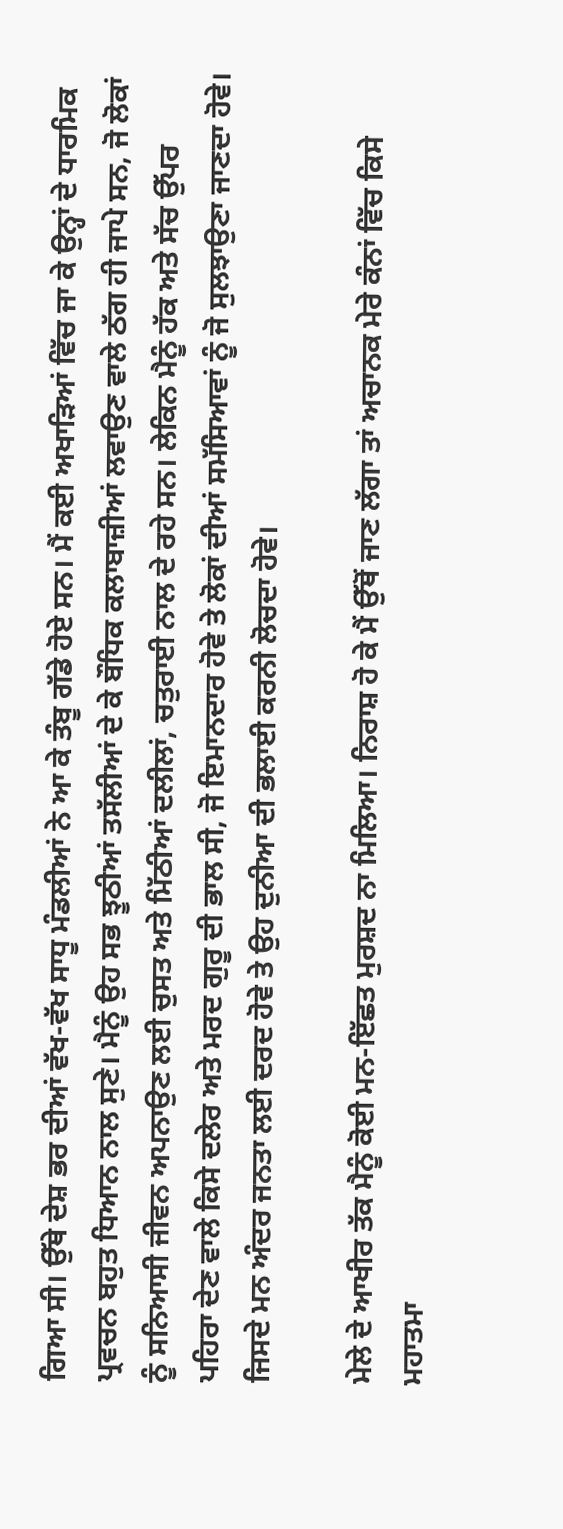ਗਿਆ ਸੀ। ਉੱਥੇ ਦੇਸ਼ ਭਰ ਦੀਆਂ ਵੱਖ-ਵੱਖ ਸਾਧੂ ਮੰਡਲੀਆਂ ਨੇ ਆ ਕੇ ਤੰਬੂ ਗੱਡੇ ਹੋਏ ਸਨ। ਮੈਂ ਕਈ ਅਖਾੜਿਆਂ ਵਿੱਚ ਜਾ ਕੇ ਉਨ੍ਹਾਂ ਦੇ ਧਾਰਮਿਕ ਪ੍ਰਵਚਨ ਬਹੁਤ ਧਿਆਨ ਨਾਲ ਸੁਣੇ। ਮੈਨੂੰ ਉਹ ਸਭ ਝੂਠੀਆਂ ਤਸੱਲੀਆਂ ਦੇ ਕੇ ਬੌਧਿਕ ਕਲਾਬਾਜ਼ੀਆਂ ਲਵਾਉਣ ਵਾਲੇ ਠੱਗ ਹੀ ਜਾਪੇ ਸਨ, ਜੋ ਲੋਕਾਂ ਨੂੰ ਸਨਿਆਸੀ ਜੀਵਨ ਅਪਨਾਉਣ ਲਈ ਚੁਸਤ ਅਤੇ ਮਿੱਠੀਆਂ ਦਲੀਲਾਂ, ਚਤੁਰਾਈ ਨਾਲ ਦੇ ਰਹੇ ਸਨ। ਲੇਕਿਨ ਮੈਨੂੰ ਹੱਕ ਅਤੇ ਸੱਚ ਉੱਪਰ ਪਹਿਰਾ ਦੇਣ ਵਾਲੇ ਕਿਸੇ ਦਲੇਰ ਅਤੇ ਮਰਦ ਗੁਰੂ ਦੀ ਭਾਲ ਸੀ, ਜੋ ਇਮਾਨਦਾਰ ਹੋਵੇ ਤੇ ਲੋਕਾਂ ਦੀਆਂ ਸਮੱਸਿਆਵਾਂ ਨੂੰ ਜੋ ਸੁਲਝਾਉਣਾ ਜਾਣਦਾ ਹੋਵੇ। ਜਿਸਦੇ ਮਨ ਅੰਦਰ ਜਨਤਾ ਲਈ ਦਰਦ ਹੋਵੇ ਤੇ ਉਹ ਦੁਨੀਆ ਦੀ ਭਲਾਈ ਕਰਨੀ ਲੋਚਦਾ ਹੋਵੇ।

ਮੇਲੇ ਦੇ ਆਖੀਰ ਤੱਕ ਮੈਨੂੰ ਕੋਈ ਮਨ-ਇੱਛਤ ਮੁਰਸ਼ਦ ਨਾ ਮਿਲਿਆ। ਨਿਰਾਸ਼ ਹੋ ਕੇ ਮੈਂ ਉੱਥੋਂ ਜਾਣ ਲੱਗਾ ਤਾਂ ਅਚਾਨਕ ਮੇਰੇ ਕੰਨਾਂ ਵਿੱਚ ਕਿਸੇ ਮਹਾਤਮਾ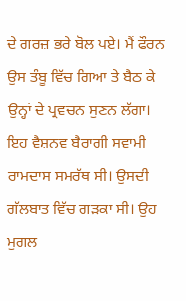ਦੇ ਗਰਜ਼ ਭਰੇ ਬੋਲ ਪਏ। ਮੈਂ ਫੌਰਨ ਉਸ ਤੰਬੂ ਵਿੱਚ ਗਿਆ ਤੇ ਬੈਠ ਕੇ ਉਨ੍ਹਾਂ ਦੇ ਪ੍ਰਵਚਨ ਸੁਣਨ ਲੱਗਾ। ਇਹ ਵੈਸ਼ਨਵ ਬੈਰਾਗੀ ਸਵਾਮੀ ਰਾਮਦਾਸ ਸਮਰੱਥ ਸੀ। ਉਸਦੀ ਗੱਲਬਾਤ ਵਿੱਚ ਗੜਕਾ ਸੀ। ਉਹ ਮੁਗਲ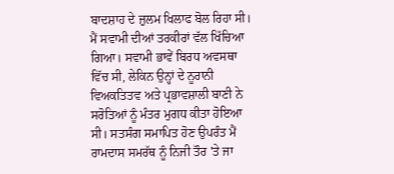ਬਾਦਸ਼ਾਹ ਦੇ ਜ਼ੁਲਮ ਖਿਲਾਫ ਬੋਲ ਰਿਹਾ ਸੀ। ਮੈਂ ਸਵਾਮੀ ਦੀਆਂ ਤਰਕੀਰਾਂ ਵੱਲ ਖਿੱਚਿਆ ਗਿਆ। ਸਵਾਮੀ ਭਾਵੇਂ ਬਿਰਧ ਅਵਸਥਾ ਵਿੱਚ ਸੀ, ਲੇਕਿਨ ਉਨ੍ਹਾਂ ਦੇ ਨੂਰਾਨੀ ਵਿਅਕਤਿਤਵ ਅਤੇ ਪ੍ਰਭਾਵਸ਼ਾਲੀ ਬਾਣੀ ਨੇ ਸਰੋਤਿਆਂ ਨੂੰ ਮੰਤਰ ਮੁਗਧ ਕੀਤਾ ਹੋਇਆ ਸੀ। ਸਤਸੰਗ ਸਮਾਪਿਤ ਹੋਣ ਉਪਰੰਤ ਮੈਂ ਰਾਮਦਾਸ ਸਮਰੱਥ ਨੂੰ ਨਿਜੀ ਤੌਰ 'ਤੇ ਜਾ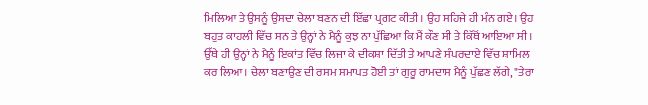ਮਿਲਿਆ ਤੇ ਉਸਨੂੰ ਉਸਦਾ ਚੇਲਾ ਬਣਨ ਦੀ ਇੱਛਾ ਪ੍ਰਗਟ ਕੀਤੀ। ਉਹ ਸਹਿਜੇ ਹੀ ਮੰਨ ਗਏ। ਉਹ ਬਹੁਤ ਕਾਹਲੀ ਵਿੱਚ ਸਨ ਤੇ ਉਨ੍ਹਾਂ ਨੇ ਮੈਨੂੰ ਕੁਝ ਨਾ ਪੁੱਛਿਆ ਕਿ ਮੈਂ ਕੌਣ ਸੀ ਤੇ ਕਿੱਥੋਂ ਆਇਆ ਸੀ। ਉੱਥੇ ਹੀ ਉਨ੍ਹਾਂ ਨੇ ਮੈਨੂੰ ਇਕਾਂਤ ਵਿੱਚ ਲਿਜਾ ਕੇ ਦੀਕਸ਼ਾ ਦਿੱਤੀ ਤੇ ਆਪਣੇ ਸੰਪਰਦਾਏ ਵਿੱਚ ਸ਼ਾਮਿਲ ਕਰ ਲਿਆ। ਚੇਲਾ ਬਣਾਉਣ ਦੀ ਰਸਮ ਸਮਾਪਤ ਹੋਈ ਤਾਂ ਗੁਰੂ ਰਾਮਦਾਸ ਮੈਨੂੰ ਪੁੱਛਣ ਲੱਗੇ, "ਤੇਰਾ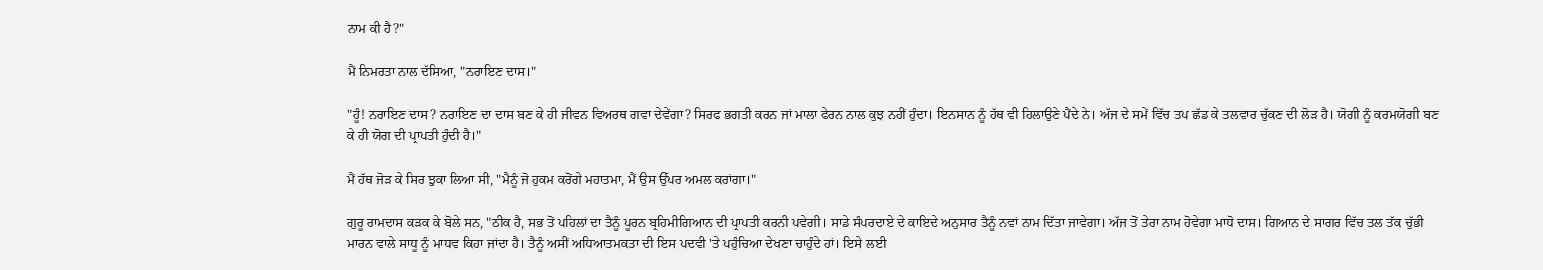ਨਾਮ ਕੀ ਹੈ?"

ਮੈਂ ਨਿਮਰਤਾ ਨਾਲ ਦੱਸਿਆ, "ਨਰਾਇਣ ਦਾਸ।"

"ਹੂੰ! ਨਰਾਇਣ ਦਾਸ? ਨਰਾਇਣ ਦਾ ਦਾਸ ਬਣ ਕੇ ਹੀ ਜੀਵਨ ਵਿਅਰਥ ਗਵਾ ਦੇਵੇਂਗਾ? ਸਿਰਫ ਭਗਤੀ ਕਰਨ ਜਾਂ ਮਾਲਾ ਫੇਰਨ ਨਾਲ ਕੁਝ ਨਹੀਂ ਹੁੰਦਾ। ਇਨਸਾਨ ਨੂੰ ਹੱਥ ਵੀ ਹਿਲਾਉਣੇ ਪੈਂਦੇ ਨੇ। ਅੱਜ ਦੇ ਸਮੇਂ ਵਿੱਚ ਤਪ ਛੱਡ ਕੇ ਤਲਵਾਰ ਚੁੱਕਣ ਦੀ ਲੋੜ ਹੈ। ਯੋਗੀ ਨੂੰ ਕਰਮਯੋਗੀ ਬਣ ਕੇ ਹੀ ਯੋਗ ਦੀ ਪ੍ਰਾਪਤੀ ਹੁੰਦੀ ਹੈ।"

ਮੈਂ ਹੱਥ ਜੋੜ ਕੇ ਸਿਰ ਝੁਕਾ ਲਿਆ ਸੀ, "ਮੈਨੂੰ ਜੋ ਹੁਕਮ ਕਰੋਂਗੇ ਮਹਾਤਮਾ, ਮੈਂ ਉਸ ਉੱਪਰ ਅਮਲ ਕਰਾਂਗਾ।"

ਗੁਰੂ ਰਾਮਦਾਸ ਕੜਕ ਕੇ ਬੋਲੇ ਸਨ, "ਠੀਕ ਹੈ, ਸਭ ਤੋਂ ਪਹਿਲਾਂ ਦਾ ਤੈਨੂੰ ਪੂਰਨ ਬ੍ਰਹਿਮੀਗਿਆਨ ਦੀ ਪ੍ਰਾਪਤੀ ਕਰਨੀ ਪਵੇਗੀ। ਸਾਡੇ ਸੰਪਰਦਾਏ ਦੇ ਕਾਇਦੇ ਅਨੁਸਾਰ ਤੈਨੂੰ ਨਵਾਂ ਨਾਮ ਦਿੱਤਾ ਜਾਵੇਗਾ। ਅੱਜ ਤੋਂ ਤੇਰਾ ਨਾਮ ਹੋਵੇਗਾ ਮਾਧੋ ਦਾਸ। ਗਿਆਨ ਦੇ ਸਾਗਰ ਵਿੱਚ ਤਲ ਤੱਕ ਚੁੱਭੀ ਮਾਰਨ ਵਾਲੇ ਸਾਧੂ ਨੂੰ ਮਾਧਵ ਕਿਹਾ ਜਾਂਦਾ ਹੈ। ਤੈਨੂੰ ਅਸੀਂ ਅਧਿਆਤਮਕਤਾ ਦੀ ਇਸ ਪਦਵੀ 'ਤੇ ਪਹੁੰਚਿਆ ਦੇਖਣਾ ਚਾਹੁੰਦੇ ਹਾਂ। ਇਸੇ ਲਈ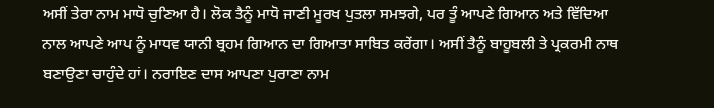ਅਸੀਂ ਤੇਰਾ ਨਾਮ ਮਾਧੋ ਚੁਣਿਆ ਹੈ। ਲੋਕ ਤੈਨੂੰ ਮਾਧੋ ਜਾਣੀ ਮੂਰਖ ਪੁਤਲਾ ਸਮਝਗੇ, ਪਰ ਤੂੰ ਆਪਣੇ ਗਿਆਨ ਅਤੇ ਵਿੱਦਿਆ ਨਾਲ ਆਪਣੇ ਆਪ ਨੂੰ ਮਾਧਵ ਯਾਨੀ ਬ੍ਰਹਮ ਗਿਆਨ ਦਾ ਗਿਆਤਾ ਸਾਬਿਤ ਕਰੇਂਗਾ। ਅਸੀਂ ਤੈਨੂੰ ਬਾਹੂਬਲੀ ਤੇ ਪ੍ਰਕਰਮੀ ਨਾਥ ਬਣਾਉਣਾ ਚਾਹੁੰਦੇ ਹਾਂ। ਨਰਾਇਣ ਦਾਸ ਆਪਣਾ ਪੁਰਾਣਾ ਨਾਮ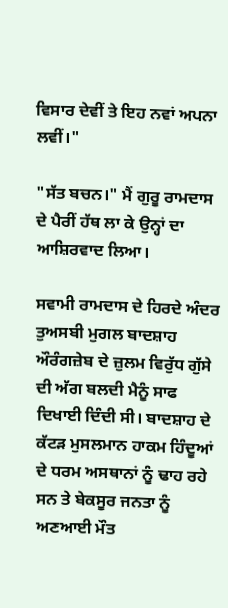ਵਿਸਾਰ ਦੇਵੀਂ ਤੇ ਇਹ ਨਵਾਂ ਅਪਨਾ ਲਵੀਂ।"

"ਸੱਤ ਬਚਨ।" ਮੈਂ ਗੁਰੂ ਰਾਮਦਾਸ ਦੇ ਪੈਰੀਂ ਹੱਥ ਲਾ ਕੇ ਉਨ੍ਹਾਂ ਦਾ ਆਸ਼ਿਰਵਾਦ ਲਿਆ।

ਸਵਾਮੀ ਰਾਮਦਾਸ ਦੇ ਹਿਰਦੇ ਅੰਦਰ ਤੁਅਸਬੀ ਮੁਗਲ ਬਾਦਸ਼ਾਹ ਔਰੰਗਜ਼ੇਬ ਦੇ ਜ਼ੁਲਮ ਵਿਰੁੱਧ ਗੁੱਸੇ ਦੀ ਅੱਗ ਬਲਦੀ ਮੈਨੂੰ ਸਾਫ ਦਿਖਾਈ ਦਿੰਦੀ ਸੀ। ਬਾਦਸ਼ਾਹ ਦੇ ਕੱਟੜ ਮੁਸਲਮਾਨ ਹਾਕਮ ਹਿੰਦੂਆਂ ਦੇ ਧਰਮ ਅਸਥਾਨਾਂ ਨੂੰ ਢਾਹ ਰਹੇ ਸਨ ਤੇ ਬੇਕਸੂਰ ਜਨਤਾ ਨੂੰ ਅਣਆਈ ਮੌਤ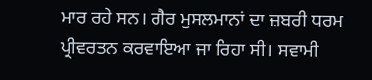ਮਾਰ ਰਹੇ ਸਨ। ਗੈਰ ਮੁਸਲਮਾਨਾਂ ਦਾ ਜ਼ਬਰੀ ਧਰਮ ਪ੍ਰੀਵਰਤਨ ਕਰਵਾਇਆ ਜਾ ਰਿਹਾ ਸੀ। ਸਵਾਮੀ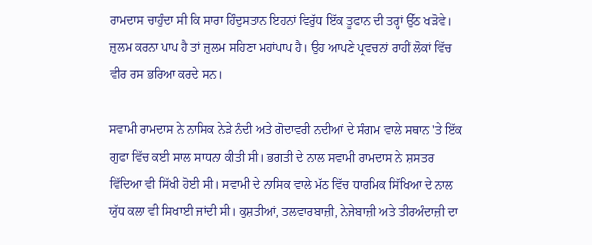ਰਾਮਦਾਸ ਚਾਹੁੰਦਾ ਸੀ ਕਿ ਸਾਰਾ ਹਿੰਦੁਸਤਾਨ ਇਹਨਾਂ ਵਿਰੁੱਧ ਇੱਕ ਤੂਫਾਨ ਦੀ ਤਰ੍ਹਾਂ ਉੱਠ ਖੜੋਵੇ। ਜ਼ੁਲਮ ਕਰਨਾ ਪਾਪ ਹੈ ਤਾਂ ਜ਼ੁਲਮ ਸਹਿਣਾ ਮਹਾਂਪਾਪ ਹੈ। ਉਹ ਆਪਣੇ ਪ੍ਰਵਚਨਾਂ ਰਾਹੀਂ ਲੋਕਾਂ ਵਿੱਚ ਵੀਰ ਰਸ ਭਰਿਆ ਕਰਦੇ ਸਨ।

ਸਵਾਮੀ ਰਾਮਦਾਸ ਨੇ ਨਾਸਿਕ ਨੇੜੇ ਨੰਦੀ ਅਤੇ ਗੋਦਾਵਰੀ ਨਦੀਆਂ ਦੇ ਸੰਗਮ ਵਾਲੇ ਸਥਾਨ 'ਤੇ ਇੱਕ ਗੁਫਾ ਵਿੱਚ ਕਈ ਸਾਲ ਸਾਧਨਾ ਕੀਤੀ ਸੀ। ਭਗਤੀ ਦੇ ਨਾਲ ਸਵਾਮੀ ਰਾਮਦਾਸ ਨੇ ਸ਼ਸਤਰ ਵਿੱਦਿਆ ਵੀ ਸਿੱਖੀ ਹੋਈ ਸੀ। ਸਵਾਮੀ ਦੇ ਨਾਸਿਕ ਵਾਲੇ ਮੱਠ ਵਿੱਚ ਧਾਰਮਿਕ ਸਿੱਖਿਆ ਦੇ ਨਾਲ ਯੁੱਧ ਕਲਾ ਵੀ ਸਿਖਾਈ ਜਾਂਦੀ ਸੀ। ਕੁਸ਼ਤੀਆਂ, ਤਲਵਾਰਬਾਜ਼ੀ, ਨੇਜੇਬਾਜ਼ੀ ਅਤੇ ਤੀਰਅੰਦਾਜ਼ੀ ਦਾ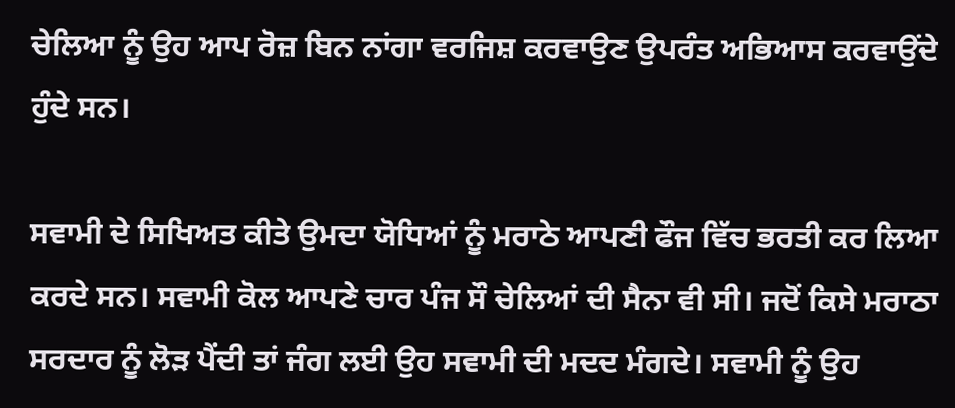ਚੇਲਿਆ ਨੂੰ ਉਹ ਆਪ ਰੋਜ਼ ਬਿਨ ਨਾਂਗਾ ਵਰਜਿਸ਼ ਕਰਵਾਉਣ ਉਪਰੰਤ ਅਭਿਆਸ ਕਰਵਾਉਂਦੇ ਹੁੰਦੇ ਸਨ।

ਸਵਾਮੀ ਦੇ ਸਿਖਿਅਤ ਕੀਤੇ ਉਮਦਾ ਯੋਧਿਆਂ ਨੂੰ ਮਰਾਠੇ ਆਪਣੀ ਫੌਜ ਵਿੱਚ ਭਰਤੀ ਕਰ ਲਿਆ ਕਰਦੇ ਸਨ। ਸਵਾਮੀ ਕੋਲ ਆਪਣੇ ਚਾਰ ਪੰਜ ਸੌ ਚੇਲਿਆਂ ਦੀ ਸੈਨਾ ਵੀ ਸੀ। ਜਦੋਂ ਕਿਸੇ ਮਰਾਠਾ ਸਰਦਾਰ ਨੂੰ ਲੋੜ ਪੈਂਦੀ ਤਾਂ ਜੰਗ ਲਈ ਉਹ ਸਵਾਮੀ ਦੀ ਮਦਦ ਮੰਗਦੇ। ਸਵਾਮੀ ਨੂੰ ਉਹ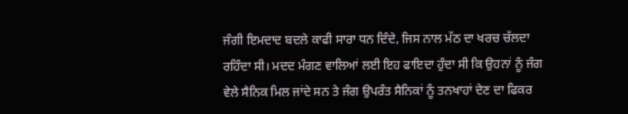ਜੰਗੀ ਇਮਦਾਦ ਬਦਲੇ ਕਾਫੀ ਸਾਰਾ ਧਨ ਦਿੰਦੇ, ਜਿਸ ਨਾਲ ਮੱਠ ਦਾ ਖਰਚ ਚੱਲਦਾ ਰਹਿੰਦਾ ਸੀ। ਮਦਦ ਮੰਗਣ ਵਾਲਿਆਂ ਲਈ ਇਹ ਫਾਇਦਾ ਹੁੰਦਾ ਸੀ ਕਿ ਉਹਨਾਂ ਨੂੰ ਜੰਗ ਵੇਲੇ ਸੈਨਿਕ ਮਿਲ ਜਾਂਦੇ ਸਨ ਤੇ ਜੰਗ ਉਪਰੰਤ ਸੈਨਿਕਾਂ ਨੂੰ ਤਨਖਾਹਾਂ ਦੇਣ ਦਾ ਫਿਕਰ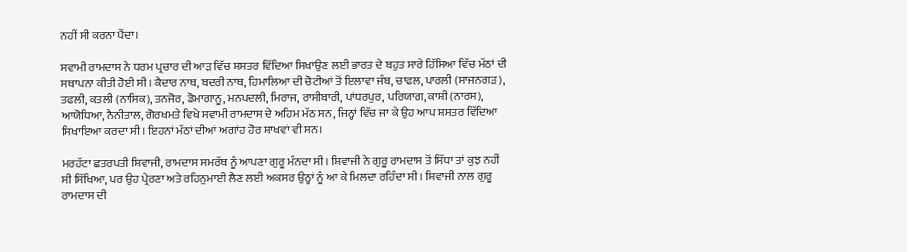ਨਹੀਂ ਸੀ ਕਰਨਾ ਪੈਂਦਾ।

ਸਵਾਮੀ ਰਾਮਦਾਸ ਨੇ ਧਰਮ ਪ੍ਰਚਾਰ ਦੀ ਆੜ ਵਿੱਚ ਸ਼ਸਤਰ ਵਿੱਦਿਆ ਸਿਖਾਉਣ ਲਈ ਭਾਰਤ ਦੇ ਬਹੁਤ ਸਾਰੇ ਹਿੱਸਿਆ ਵਿੱਚ ਮੱਠਾਂ ਦੀ ਸਥਾਪਨਾ ਕੀਤੀ ਹੋਈ ਸੀ। ਕੈਦਾਰ ਨਾਥ, ਬਦਰੀ ਨਾਥ, ਹਿਮਾਲਿਆ ਦੀ ਚੋਟੀਆਂ ਤੋਂ ਇਲਾਵਾ ਜੰਬ, ਚਾਫਲ, ਪਾਰਲੀ (ਸਾਜਨਗੜ), ਤਫਲੀ, ਕਤਲੀ (ਨਾਸਿਕ), ਤਨਜੋਰ, ਡੋਮਾਗਾਨੂ, ਮਨਪਦਲੀ, ਮਿਰਾਜ, ਰਾਸੀਬਾਰੀ, ਪਾਂਧਰਪੁਰ, ਪਰਿਯਾਗ, ਕਾਸ਼ੀ (ਨਾਰਸ), ਆਯੋਧਿਆ, ਨੈਨੀਤਾਲ, ਗੋਰਖਮਤੇ ਵਿਖੇ ਸਵਾਮੀ ਰਾਮਦਾਸ ਦੇ ਅਹਿਮ ਮੱਠ ਸਨ, ਜਿਨ੍ਹਾਂ ਵਿੱਚ ਜਾ ਕੇ ਉਹ ਆਪ ਸ਼ਸਤਰ ਵਿੱਦਿਆ ਸਿਖਾਇਆ ਕਰਦਾ ਸੀ। ਇਹਨਾਂ ਮੱਠਾਂ ਦੀਆਂ ਅਗਾਂਹ ਹੋਰ ਸ਼ਾਖਵਾਂ ਵੀ ਸਨ।

ਮਰਹੱਟਾ ਛਤਰਪਤੀ ਸ਼ਿਵਾਜੀ, ਰਾਮਦਾਸ ਸਮਰੱਥ ਨੂੰ ਆਪਣਾ ਗੁਰੂ ਮੰਨਦਾ ਸੀ। ਸ਼ਿਵਾਜੀ ਨੇ ਗੁਰੂ ਰਾਮਦਾਸ ਤੋਂ ਸਿੱਧਾ ਤਾਂ ਕੁਝ ਨਹੀਂ ਸੀ ਸਿੱਖਿਆ, ਪਰ ਉਹ ਪ੍ਰੇਰਣਾ ਅਤੇ ਰਹਿਨੁਮਾਈ ਲੈਣ ਲਈ ਅਕਸਰ ਉਨ੍ਹਾਂ ਨੂੰ ਆ ਕੇ ਮਿਲਦਾ ਰਹਿੰਦਾ ਸੀ। ਸ਼ਿਵਾਜੀ ਨਾਲ ਗੁਰੂ ਰਾਮਦਾਸ ਦੀ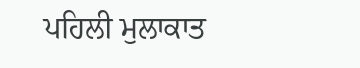ਪਹਿਲੀ ਮੁਲਾਕਾਤ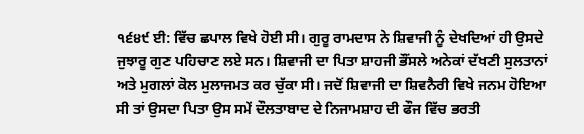੧੬੪੯ ਈ: ਵਿੱਚ ਛਪਾਲ ਵਿਖੇ ਹੋਈ ਸੀ। ਗੁਰੂ ਰਾਮਦਾਸ ਨੇ ਸ਼ਿਵਾਜੀ ਨੂੰ ਦੇਖਦਿਆਂ ਹੀ ਉਸਦੇ ਜੁਝਾਰੂ ਗੁਣ ਪਹਿਚਾਣ ਲਏ ਸਨ। ਸ਼ਿਵਾਜੀ ਦਾ ਪਿਤਾ ਸ਼ਾਹਜੀ ਭੌਂਸਲੇ ਅਨੇਕਾਂ ਦੱਖਣੀ ਸੁਲਤਾਨਾਂ ਅਤੇ ਮੁਗਲਾਂ ਕੋਲ ਮੁਲਾਜਮਤ ਕਰ ਚੁੱਕਾ ਸੀ। ਜਦੋਂ ਸ਼ਿਵਾਜੀ ਦਾ ਸ਼ਿਵਨੈਰੀ ਵਿਖੇ ਜਨਮ ਹੋਇਆ ਸੀ ਤਾਂ ਉਸਦਾ ਪਿਤਾ ਉਸ ਸਮੇਂ ਦੌਲਤਾਬਾਦ ਦੇ ਨਿਜਾਮਸ਼ਾਹ ਦੀ ਫੌਜ ਵਿੱਚ ਭਰਤੀ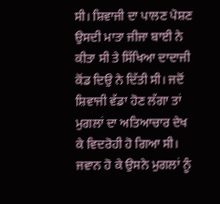ਸੀ। ਸ਼ਿਵਾਜੀ ਦਾ ਪਾਲਣ ਪੋਸ਼ਣ ਉਸਦੀ ਮਾਤਾ ਜੀਜਾ ਬਾਈ ਨੇ ਕੀਤਾ ਸੀ ਤੇ ਸਿੱਖਿਆ ਦਾਦਾਜੀ ਕੋਂਡ ਦਿਉ ਨੇ ਦਿੱਤੀ ਸੀ। ਜਦੋਂ ਸ਼ਿਵਾਜੀ ਵੱਡਾ ਹੋਣ ਲੱਗਾ ਤਾਂ ਮੁਗਲਾਂ ਦਾ ਅਤਿਆਚਾਰ ਦੇਖ ਕੇ ਵਿਦਰੋਹੀ ਹੋ ਗਿਆ ਸੀ। ਜਵਾਨ ਹੋ ਕੇ ਉਸਨੇ ਮੁਗਲਾਂ ਨੂੰ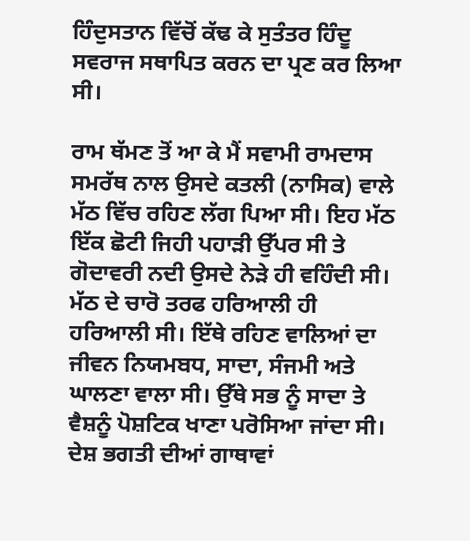ਹਿੰਦੁਸਤਾਨ ਵਿੱਚੋਂ ਕੱਢ ਕੇ ਸੁਤੰਤਰ ਹਿੰਦੂ ਸਵਰਾਜ ਸਥਾਪਿਤ ਕਰਨ ਦਾ ਪ੍ਰਣ ਕਰ ਲਿਆ ਸੀ।

ਰਾਮ ਥੱਮਣ ਤੋਂ ਆ ਕੇ ਮੈਂ ਸਵਾਮੀ ਰਾਮਦਾਸ ਸਮਰੱਥ ਨਾਲ ਉਸਦੇ ਕਤਲੀ (ਨਾਸਿਕ) ਵਾਲੇ ਮੱਠ ਵਿੱਚ ਰਹਿਣ ਲੱਗ ਪਿਆ ਸੀ। ਇਹ ਮੱਠ ਇੱਕ ਛੋਟੀ ਜਿਹੀ ਪਹਾੜੀ ਉੱਪਰ ਸੀ ਤੇ ਗੋਦਾਵਰੀ ਨਦੀ ਉਸਦੇ ਨੇੜੇ ਹੀ ਵਹਿੰਦੀ ਸੀ। ਮੱਠ ਦੇ ਚਾਰੋ ਤਰਫ ਹਰਿਆਲੀ ਹੀ ਹਰਿਆਲੀ ਸੀ। ਇੱਥੇ ਰਹਿਣ ਵਾਲਿਆਂ ਦਾ ਜੀਵਨ ਨਿਯਮਬਧ, ਸਾਦਾ, ਸੰਜਮੀ ਅਤੇ ਘਾਲਣਾ ਵਾਲਾ ਸੀ। ਉੱਥੇ ਸਭ ਨੂੰ ਸਾਦਾ ਤੇ ਵੈਸ਼ਨੂੰ ਪੋਸ਼ਟਿਕ ਖਾਣਾ ਪਰੋਸਿਆ ਜਾਂਦਾ ਸੀ। ਦੇਸ਼ ਭਗਤੀ ਦੀਆਂ ਗਾਥਾਵਾਂ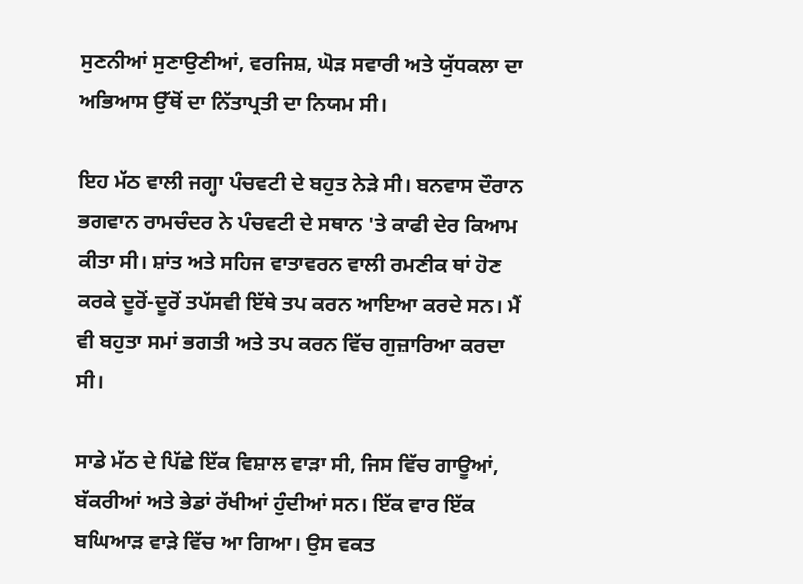ਸੁਣਨੀਆਂ ਸੁਣਾਉਣੀਆਂ, ਵਰਜਿਸ਼, ਘੋੜ ਸਵਾਰੀ ਅਤੇ ਯੁੱਧਕਲਾ ਦਾ ਅਭਿਆਸ ਉੱਥੋਂ ਦਾ ਨਿੱਤਾਪ੍ਰਤੀ ਦਾ ਨਿਯਮ ਸੀ।

ਇਹ ਮੱਠ ਵਾਲੀ ਜਗ੍ਹਾ ਪੰਚਵਟੀ ਦੇ ਬਹੁਤ ਨੇੜੇ ਸੀ। ਬਨਵਾਸ ਦੌਰਾਨ ਭਗਵਾਨ ਰਾਮਚੰਦਰ ਨੇ ਪੰਚਵਟੀ ਦੇ ਸਥਾਨ 'ਤੇ ਕਾਫੀ ਦੇਰ ਕਿਆਮ ਕੀਤਾ ਸੀ। ਸ਼ਾਂਤ ਅਤੇ ਸਹਿਜ ਵਾਤਾਵਰਨ ਵਾਲੀ ਰਮਣੀਕ ਥਾਂ ਹੋਣ ਕਰਕੇ ਦੂਰੋਂ-ਦੂਰੋਂ ਤਪੱਸਵੀ ਇੱਥੇ ਤਪ ਕਰਨ ਆਇਆ ਕਰਦੇ ਸਨ। ਮੈਂ ਵੀ ਬਹੁਤਾ ਸਮਾਂ ਭਗਤੀ ਅਤੇ ਤਪ ਕਰਨ ਵਿੱਚ ਗੁਜ਼ਾਰਿਆ ਕਰਦਾ ਸੀ।

ਸਾਡੇ ਮੱਠ ਦੇ ਪਿੱਛੇ ਇੱਕ ਵਿਸ਼ਾਲ ਵਾੜਾ ਸੀ, ਜਿਸ ਵਿੱਚ ਗਾਊਆਂ, ਬੱਕਰੀਆਂ ਅਤੇ ਭੇਡਾਂ ਰੱਖੀਆਂ ਹੁੰਦੀਆਂ ਸਨ। ਇੱਕ ਵਾਰ ਇੱਕ ਬਘਿਆੜ ਵਾੜੇ ਵਿੱਚ ਆ ਗਿਆ। ਉਸ ਵਕਤ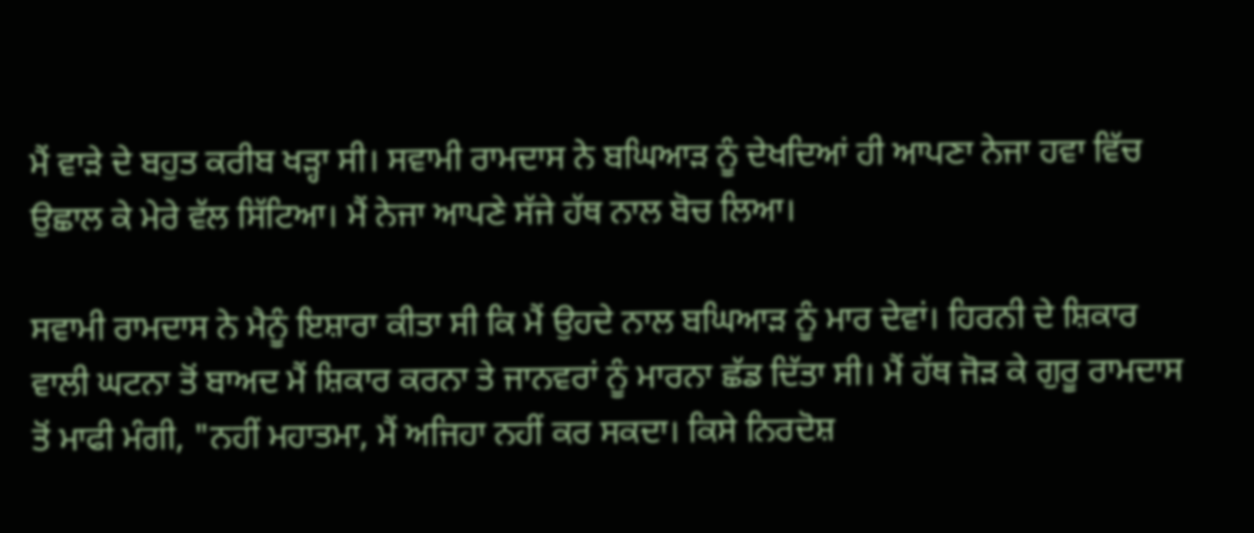ਮੈਂ ਵਾੜੇ ਦੇ ਬਹੁਤ ਕਰੀਬ ਖੜ੍ਹਾ ਸੀ। ਸਵਾਮੀ ਰਾਮਦਾਸ ਨੇ ਬਘਿਆੜ ਨੂੰ ਦੇਖਦਿਆਂ ਹੀ ਆਪਣਾ ਨੇਜਾ ਹਵਾ ਵਿੱਚ ਉਛਾਲ ਕੇ ਮੇਰੇ ਵੱਲ ਸਿੱਟਿਆ। ਮੈਂ ਨੇਜਾ ਆਪਣੇ ਸੱਜੇ ਹੱਥ ਨਾਲ ਬੋਚ ਲਿਆ।

ਸਵਾਮੀ ਰਾਮਦਾਸ ਨੇ ਮੈਨੂੰ ਇਸ਼ਾਰਾ ਕੀਤਾ ਸੀ ਕਿ ਮੈਂ ਉਹਦੇ ਨਾਲ ਬਘਿਆੜ ਨੂੰ ਮਾਰ ਦੇਵਾਂ। ਹਿਰਨੀ ਦੇ ਸ਼ਿਕਾਰ ਵਾਲੀ ਘਟਨਾ ਤੋਂ ਬਾਅਦ ਮੈਂ ਸ਼ਿਕਾਰ ਕਰਨਾ ਤੇ ਜਾਨਵਰਾਂ ਨੂੰ ਮਾਰਨਾ ਛੱਡ ਦਿੱਤਾ ਸੀ। ਮੈਂ ਹੱਥ ਜੋੜ ਕੇ ਗੁਰੂ ਰਾਮਦਾਸ ਤੋਂ ਮਾਫੀ ਮੰਗੀ, "ਨਹੀਂ ਮਹਾਤਮਾ, ਮੈਂ ਅਜਿਹਾ ਨਹੀਂ ਕਰ ਸਕਦਾ। ਕਿਸੇ ਨਿਰਦੋਸ਼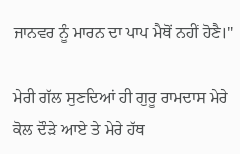ਜਾਨਵਰ ਨੂੰ ਮਾਰਨ ਦਾ ਪਾਪ ਮੈਥੋਂ ਨਹੀਂ ਹੋਣੈ।"

ਮੇਰੀ ਗੱਲ ਸੁਣਦਿਆਂ ਹੀ ਗੁਰੂ ਰਾਮਦਾਸ ਮੇਰੇ ਕੋਲ ਦੌੜੇ ਆਏ ਤੇ ਮੇਰੇ ਹੱਥ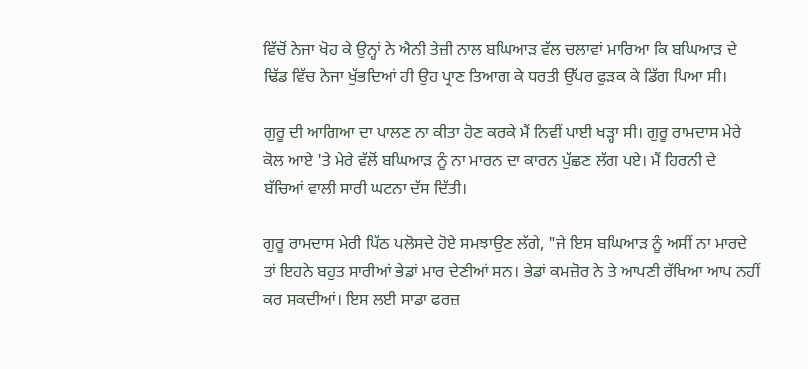ਵਿੱਚੋਂ ਨੇਜਾ ਖੋਹ ਕੇ ਉਨ੍ਹਾਂ ਨੇ ਐਨੀ ਤੇਜ਼ੀ ਨਾਲ ਬਘਿਆੜ ਵੱਲ ਚਲਾਵਾਂ ਮਾਰਿਆ ਕਿ ਬਘਿਆੜ ਦੇ ਢਿੱਡ ਵਿੱਚ ਨੇਜਾ ਖੁੱਭਦਿਆਂ ਹੀ ਉਹ ਪ੍ਰਾਣ ਤਿਆਗ ਕੇ ਧਰਤੀ ਉੱਪਰ ਫੁੜਕ ਕੇ ਡਿੱਗ ਪਿਆ ਸੀ।

ਗੁਰੂ ਦੀ ਆਗਿਆ ਦਾ ਪਾਲਣ ਨਾ ਕੀਤਾ ਹੋਣ ਕਰਕੇ ਮੈਂ ਨਿਵੀਂ ਪਾਈ ਖੜ੍ਹਾ ਸੀ। ਗੁਰੂ ਰਾਮਦਾਸ ਮੇਰੇ ਕੋਲ ਆਏ 'ਤੇ ਮੇਰੇ ਵੱਲੋਂ ਬਘਿਆੜ ਨੂੰ ਨਾ ਮਾਰਨ ਦਾ ਕਾਰਨ ਪੁੱਛਣ ਲੱਗ ਪਏ। ਮੈਂ ਹਿਰਨੀ ਦੇ ਬੱਚਿਆਂ ਵਾਲੀ ਸਾਰੀ ਘਟਨਾ ਦੱਸ ਦਿੱਤੀ।

ਗੁਰੂ ਰਾਮਦਾਸ ਮੇਰੀ ਪਿੱਠ ਪਲੋਸਦੇ ਹੋਏ ਸਮਝਾਉਣ ਲੱਗੇ, "ਜੇ ਇਸ ਬਘਿਆੜ ਨੂੰ ਅਸੀਂ ਨਾ ਮਾਰਦੇ ਤਾਂ ਇਹਨੇ ਬਹੁਤ ਸਾਰੀਆਂ ਭੇਡਾਂ ਮਾਰ ਦੇਣੀਆਂ ਸਨ। ਭੇਡਾਂ ਕਮਜ਼ੋਰ ਨੇ ਤੇ ਆਪਣੀ ਰੱਖਿਆ ਆਪ ਨਹੀਂ ਕਰ ਸਕਦੀਆਂ। ਇਸ ਲਈ ਸਾਡਾ ਫਰਜ਼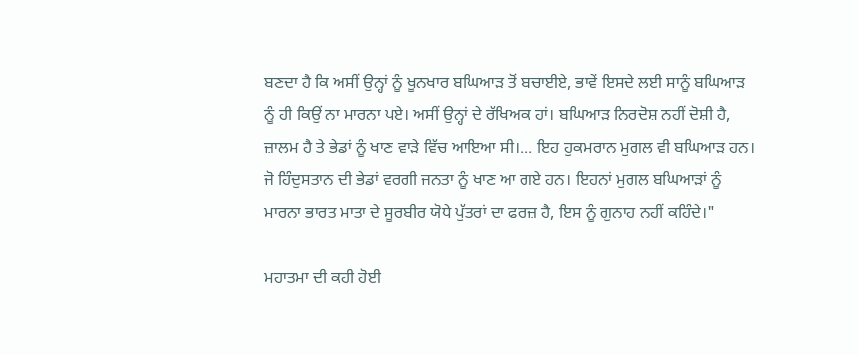ਬਣਦਾ ਹੈ ਕਿ ਅਸੀਂ ਉਨ੍ਹਾਂ ਨੂੰ ਖੂਨਖਾਰ ਬਘਿਆੜ ਤੋਂ ਬਚਾਈਏ, ਭਾਵੇਂ ਇਸਦੇ ਲਈ ਸਾਨੂੰ ਬਘਿਆੜ ਨੂੰ ਹੀ ਕਿਉਂ ਨਾ ਮਾਰਨਾ ਪਏ। ਅਸੀਂ ਉਨ੍ਹਾਂ ਦੇ ਰੱਖਿਅਕ ਹਾਂ। ਬਘਿਆੜ ਨਿਰਦੋਸ਼ ਨਹੀਂ ਦੋਸ਼ੀ ਹੈ, ਜ਼ਾਲਮ ਹੈ ਤੇ ਭੇਡਾਂ ਨੂੰ ਖਾਣ ਵਾੜੇ ਵਿੱਚ ਆਇਆ ਸੀ।... ਇਹ ਹੁਕਮਰਾਨ ਮੁਗਲ ਵੀ ਬਘਿਆੜ ਹਨ। ਜੋ ਹਿੰਦੁਸਤਾਨ ਦੀ ਭੇਡਾਂ ਵਰਗੀ ਜਨਤਾ ਨੂੰ ਖਾਣ ਆ ਗਏ ਹਨ। ਇਹਨਾਂ ਮੁਗਲ ਬਘਿਆੜਾਂ ਨੂੰ ਮਾਰਨਾ ਭਾਰਤ ਮਾਤਾ ਦੇ ਸੂਰਬੀਰ ਯੋਧੇ ਪੁੱਤਰਾਂ ਦਾ ਫਰਜ਼ ਹੈ, ਇਸ ਨੂੰ ਗੁਨਾਹ ਨਹੀਂ ਕਹਿੰਦੇ।"

ਮਹਾਤਮਾ ਦੀ ਕਹੀ ਹੋਈ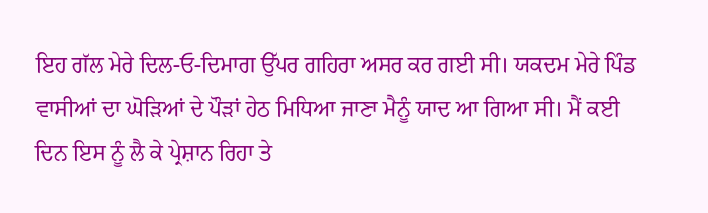ਇਹ ਗੱਲ ਮੇਰੇ ਦਿਲ-ਓ-ਦਿਮਾਗ ਉੱਪਰ ਗਹਿਰਾ ਅਸਰ ਕਰ ਗਈ ਸੀ। ਯਕਦਮ ਮੇਰੇ ਪਿੰਡ ਵਾਸੀਆਂ ਦਾ ਘੋੜਿਆਂ ਦੇ ਪੌੜਾਂ ਹੇਠ ਮਿਧਿਆ ਜਾਣਾ ਮੈਨੂੰ ਯਾਦ ਆ ਗਿਆ ਸੀ। ਮੈਂ ਕਈ ਦਿਨ ਇਸ ਨੂੰ ਲੈ ਕੇ ਪ੍ਰੇਸ਼ਾਨ ਰਿਹਾ ਤੇ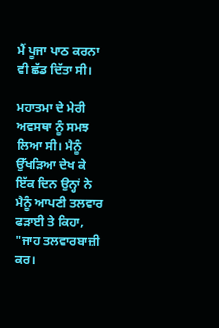ਮੈਂ ਪੂਜਾ ਪਾਠ ਕਰਨਾ ਵੀ ਛੱਡ ਦਿੱਤਾ ਸੀ।

ਮਹਾਤਮਾ ਦੇ ਮੇਰੀ ਅਵਸਥਾ ਨੂੰ ਸਮਝ ਲਿਆ ਸੀ। ਮੈਨੂੰ ਉੱਖੜਿਆ ਦੇਖ ਕੇ ਇੱਕ ਦਿਨ ਉਨ੍ਹਾਂ ਨੇ ਮੈਨੂੰ ਆਪਣੀ ਤਲਵਾਰ ਫੜਾਈ ਤੇ ਕਿਹਾ, "ਜਾਹ ਤਲਵਾਰਬਾਜ਼ੀ ਕਰ।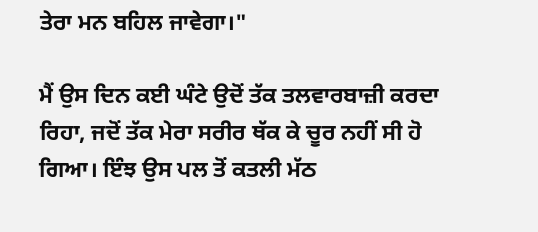ਤੇਰਾ ਮਨ ਬਹਿਲ ਜਾਵੇਗਾ।"

ਮੈਂ ਉਸ ਦਿਨ ਕਈ ਘੰਟੇ ਉਦੋਂ ਤੱਕ ਤਲਵਾਰਬਾਜ਼ੀ ਕਰਦਾ ਰਿਹਾ, ਜਦੋਂ ਤੱਕ ਮੇਰਾ ਸਰੀਰ ਥੱਕ ਕੇ ਚੂਰ ਨਹੀਂ ਸੀ ਹੋ ਗਿਆ। ਇੰਝ ਉਸ ਪਲ ਤੋਂ ਕਤਲੀ ਮੱਠ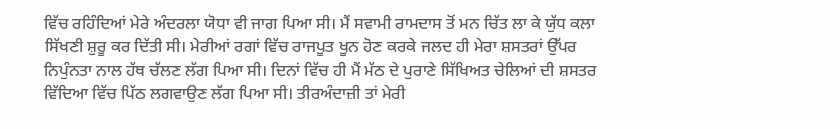ਵਿੱਚ ਰਹਿੰਦਿਆਂ ਮੇਰੇ ਅੰਦਰਲਾ ਯੋਧਾ ਵੀ ਜਾਗ ਪਿਆ ਸੀ। ਮੈਂ ਸਵਾਮੀ ਰਾਮਦਾਸ ਤੋਂ ਮਨ ਚਿੱਤ ਲਾ ਕੇ ਯੁੱਧ ਕਲਾ ਸਿੱਖਣੀ ਸ਼ੁਰੂ ਕਰ ਦਿੱਤੀ ਸੀ। ਮੇਰੀਆਂ ਰਗਾਂ ਵਿੱਚ ਰਾਜਪੂਤ ਖੂਨ ਹੋਣ ਕਰਕੇ ਜਲਦ ਹੀ ਮੇਰਾ ਸ਼ਸਤਰਾਂ ਉੱਪਰ ਨਿਪੁੰਨਤਾ ਨਾਲ ਹੱਥ ਚੱਲਣ ਲੱਗ ਪਿਆ ਸੀ। ਦਿਨਾਂ ਵਿੱਚ ਹੀ ਮੈਂ ਮੱਠ ਦੇ ਪੁਰਾਣੇ ਸਿੱਖਿਅਤ ਚੇਲਿਆਂ ਦੀ ਸ਼ਸਤਰ ਵਿੱਦਿਆ ਵਿੱਚ ਪਿੱਠ ਲਗਵਾਉਣ ਲੱਗ ਪਿਆ ਸੀ। ਤੀਰਅੰਦਾਜ਼ੀ ਤਾਂ ਮੇਰੀ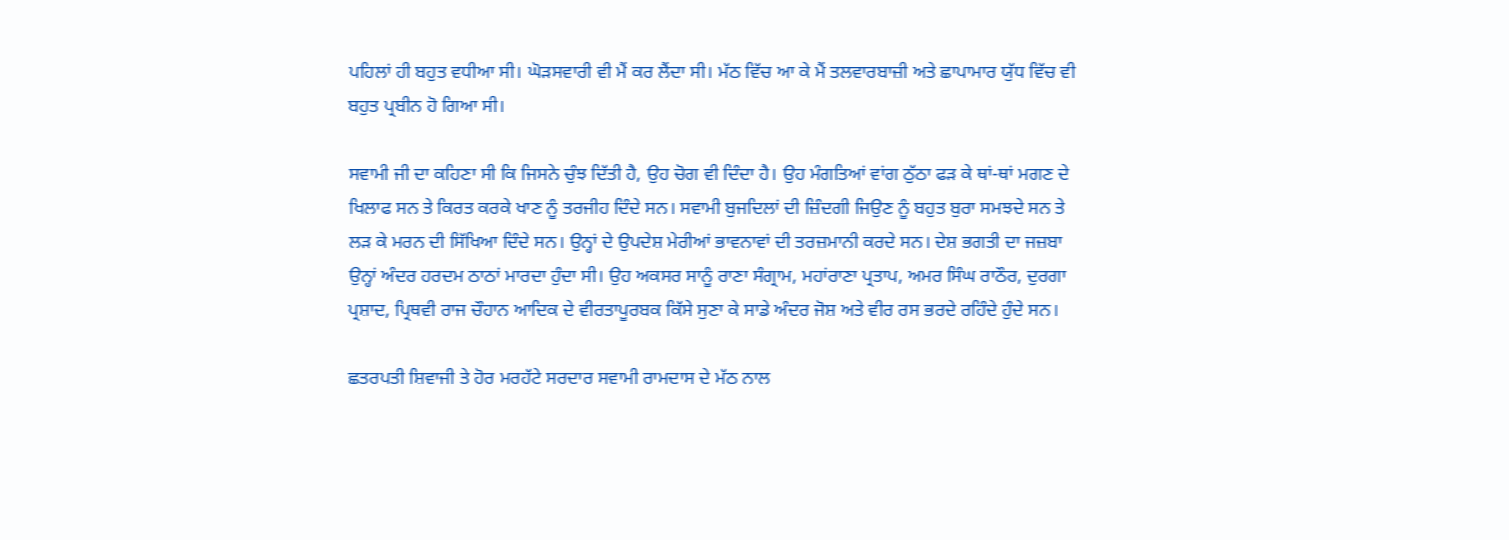ਪਹਿਲਾਂ ਹੀ ਬਹੁਤ ਵਧੀਆ ਸੀ। ਘੋੜਸਵਾਰੀ ਵੀ ਮੈਂ ਕਰ ਲੈਂਦਾ ਸੀ। ਮੱਠ ਵਿੱਚ ਆ ਕੇ ਮੈਂ ਤਲਵਾਰਬਾਜ਼ੀ ਅਤੇ ਛਾਪਾਮਾਰ ਯੁੱਧ ਵਿੱਚ ਵੀ ਬਹੁਤ ਪ੍ਰਬੀਨ ਹੋ ਗਿਆ ਸੀ।

ਸਵਾਮੀ ਜੀ ਦਾ ਕਹਿਣਾ ਸੀ ਕਿ ਜਿਸਨੇ ਚੁੰਝ ਦਿੱਤੀ ਹੈ, ਉਹ ਚੋਗ ਵੀ ਦਿੰਦਾ ਹੈ। ਉਹ ਮੰਗਤਿਆਂ ਵਾਂਗ ਠੁੱਠਾ ਫੜ ਕੇ ਥਾਂ-ਥਾਂ ਮਗਣ ਦੇ ਖਿਲਾਫ ਸਨ ਤੇ ਕਿਰਤ ਕਰਕੇ ਖਾਣ ਨੂੰ ਤਰਜੀਹ ਦਿੰਦੇ ਸਨ। ਸਵਾਮੀ ਬੁਜਦਿਲਾਂ ਦੀ ਜ਼ਿੰਦਗੀ ਜਿਉਣ ਨੂੰ ਬਹੁਤ ਬੁਰਾ ਸਮਝਦੇ ਸਨ ਤੇ ਲੜ ਕੇ ਮਰਨ ਦੀ ਸਿੱਖਿਆ ਦਿੰਦੇ ਸਨ। ਉਨ੍ਹਾਂ ਦੇ ਉਪਦੇਸ਼ ਮੇਰੀਆਂ ਭਾਵਨਾਵਾਂ ਦੀ ਤਰਜ਼ਮਾਨੀ ਕਰਦੇ ਸਨ। ਦੇਸ਼ ਭਗਤੀ ਦਾ ਜਜ਼ਬਾ ਉਨ੍ਹਾਂ ਅੰਦਰ ਹਰਦਮ ਠਾਠਾਂ ਮਾਰਦਾ ਹੁੰਦਾ ਸੀ। ਉਹ ਅਕਸਰ ਸਾਨੂੰ ਰਾਣਾ ਸੰਗ੍ਰਾਮ, ਮਹਾਂਰਾਣਾ ਪ੍ਰਤਾਪ, ਅਮਰ ਸਿੰਘ ਰਾਠੌਰ, ਦੁਰਗਾ ਪ੍ਰਸ਼ਾਦ, ਪ੍ਰਿਥਵੀ ਰਾਜ ਚੌਹਾਨ ਆਦਿਕ ਦੇ ਵੀਰਤਾਪੂਰਬਕ ਕਿੱਸੇ ਸੁਣਾ ਕੇ ਸਾਡੇ ਅੰਦਰ ਜੋਸ਼ ਅਤੇ ਵੀਰ ਰਸ ਭਰਦੇ ਰਹਿੰਦੇ ਹੁੰਦੇ ਸਨ।

ਛਤਰਪਤੀ ਸ਼ਿਵਾਜੀ ਤੇ ਹੋਰ ਮਰਹੱਟੇ ਸਰਦਾਰ ਸਵਾਮੀ ਰਾਮਦਾਸ ਦੇ ਮੱਠ ਨਾਲ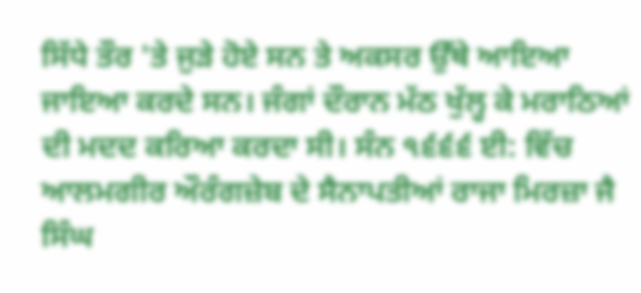ਸਿੱਧੇ ਤੌਰ 'ਤੇ ਜੁੜੇ ਹੋਏ ਸਨ ਤੇ ਅਕਸਰ ਉੱਥੇ ਆਇਆ ਜਾਇਆ ਕਰਦੇ ਸਨ। ਜੰਗਾਂ ਦੌਰਾਨ ਮੱਠ ਖੁੱਲ੍ਹ ਕੇ ਮਰਾਠਿਆਂ ਦੀ ਮਦਦ ਕਰਿਆ ਕਰਦਾ ਸੀ। ਸੰਨ ੧੬੬੬ ਈ: ਵਿੱਚ ਆਲਮਗੀਰ ਔਰੰਗਜ਼ੇਬ ਦੇ ਸੈਨਾਪਤੀਆਂ ਰਾਜਾ ਮਿਰਜ਼ਾ ਜੈ ਸਿੰਘ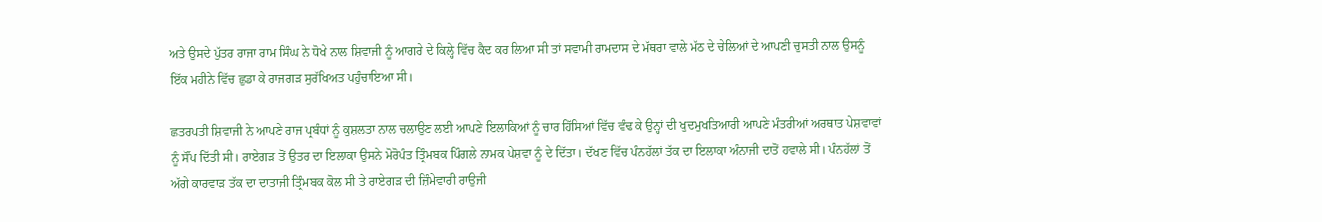ਅਤੇ ਉਸਦੇ ਪੁੱਤਰ ਰਾਜਾ ਰਾਮ ਸਿੰਘ ਨੇ ਧੋਖੇ ਨਾਲ ਸ਼ਿਵਾਜੀ ਨੂੰ ਆਗਰੇ ਦੇ ਕਿਲ੍ਹੇ ਵਿੱਚ ਕੈਦ ਕਰ ਲਿਆ ਸੀ ਤਾਂ ਸਵਾਮੀ ਰਾਮਦਾਸ ਦੇ ਮੱਥਰਾ ਵਾਲੇ ਮੱਠ ਦੇ ਚੇਲਿਆਂ ਦੇ ਆਪਣੀ ਚੁਸਤੀ ਨਾਲ ਉਸਨੂੰ ਇੱਕ ਮਹੀਨੇ ਵਿੱਚ ਛੁਡਾ ਕੇ ਰਾਜਗੜ ਸੁਰੱਖਿਅਤ ਪਹੁੰਚਾਇਆ ਸੀ।

ਛਤਰਪਤੀ ਸ਼ਿਵਾਜੀ ਨੇ ਆਪਣੇ ਰਾਜ ਪ੍ਰਬੰਧਾਂ ਨੂੰ ਕੁਸ਼ਲਤਾ ਨਾਲ ਚਲਾਉਣ ਲਈ ਆਪਣੇ ਇਲਾਕਿਆਂ ਨੂੰ ਚਾਰ ਹਿੱਸਿਆਂ ਵਿੱਚ ਵੰਢ ਕੇ ਉਨ੍ਹਾਂ ਦੀ ਖੁਦਮੁਖਤਿਆਰੀ ਆਪਣੇ ਮੰਤਰੀਆਂ ਅਰਥਾਤ ਪੇਸ਼ਵਾਵਾਂ ਨੂੰ ਸੌਂਪ ਦਿੱਤੀ ਸੀ। ਰਾਏਗੜ ਤੋਂ ਉਤਰ ਦਾ ਇਲਾਕਾ ਉਸਨੇ ਮੋਰੋਪੰਤ ਤ੍ਰਿੰਮਬਕ ਪਿੰਗਲੇ ਨਾਮਕ ਪੇਸ਼ਵਾ ਨੂੰ ਦੇ ਦਿੱਤਾ। ਦੱਖਣ ਵਿੱਚ ਪੰਨਹੱਲਾਂ ਤੱਕ ਦਾ ਇਲਾਕਾ ਅੰਨਾਜੀ ਦਾਤੋਂ ਹਵਾਲੇ ਸੀ। ਪੰਨਹੱਲਾਂ ਤੋਂ ਅੱਗੇ ਕਾਰਵਾੜ ਤੱਕ ਦਾ ਦਾਤਾਜੀ ਤ੍ਰਿੰਮਬਕ ਕੋਲ ਸੀ ਤੇ ਰਾਏਗੜ ਦੀ ਜ਼ਿੰਮੇਵਾਰੀ ਰਾਉਜੀ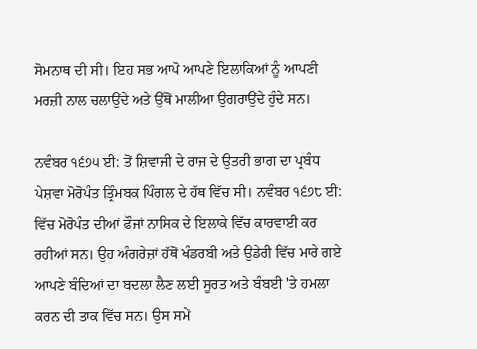ਸੋਮਨਾਥ ਦੀ ਸੀ। ਇਹ ਸਭ ਆਪੋ ਆਪਣੇ ਇਲਾਕਿਆਂ ਨੂੰ ਆਪਣੀ ਮਰਜ਼ੀ ਨਾਲ ਚਲਾਉਂਦੇ ਅਤੇ ਉੱਥੋਂ ਮਾਲੀਆ ਉਗਰਾਉਂਦੇ ਹੁੰਦੇ ਸਨ।

ਨਵੰਬਰ ੧੬੭੫ ਈ: ਤੋਂ ਸ਼ਿਵਾਜੀ ਦੇ ਰਾਜ ਦੇ ਉਤਰੀ ਭਾਗ ਦਾ ਪ੍ਰਬੰਧ ਪੇਸ਼ਵਾ ਮੋਰੋਪੰਤ ਤ੍ਰਿੰਮਬਕ ਪਿੰਗਲ ਦੇ ਹੱਥ ਵਿੱਚ ਸੀ। ਨਵੰਬਰ ੧੬੭੮ ਈ: ਵਿੱਚ ਮੋਰੋਪੰਤ ਦੀਆਂ ਫੌਜਾਂ ਨਾਸਿਕ ਦੇ ਇਲਾਕੇ ਵਿੱਚ ਕਾਰਵਾਈ ਕਰ ਰਹੀਆਂ ਸਨ। ਉਹ ਅੰਗਰੇਜ਼ਾਂ ਹੱਥੋਂ ਖੰਡਰਬੀ ਅਤੇ ਉਡੇਰੀ ਵਿੱਚ ਮਾਰੇ ਗਏ ਆਪਣੇ ਬੰਦਿਆਂ ਦਾ ਬਦਲਾ ਲੈਣ ਲਈ ਸੂਰਤ ਅਤੇ ਬੰਬਈ 'ਤੇ ਹਮਲਾ ਕਰਨ ਦੀ ਤਾਕ ਵਿੱਚ ਸਨ। ਉਸ ਸਮੇਂ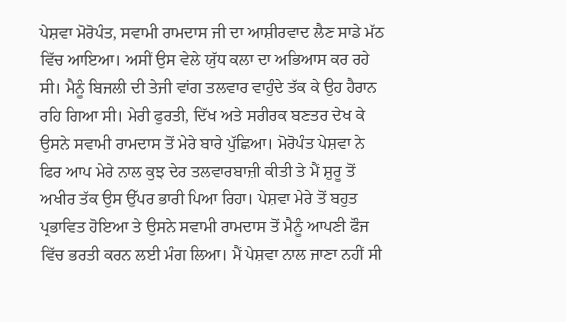ਪੇਸ਼ਵਾ ਮੋਰੋਪੰਤ, ਸਵਾਮੀ ਰਾਮਦਾਸ ਜੀ ਦਾ ਆਸ਼ੀਰਵਾਦ ਲੈਣ ਸਾਡੇ ਮੱਠ ਵਿੱਚ ਆਇਆ। ਅਸੀਂ ਉਸ ਵੇਲੇ ਯੁੱਧ ਕਲਾ ਦਾ ਅਭਿਆਸ ਕਰ ਰਹੇ ਸੀ। ਮੈਨੂੰ ਬਿਜਲੀ ਦੀ ਤੇਜੀ ਵਾਂਗ ਤਲਵਾਰ ਵਾਹੁੰਦੇ ਤੱਕ ਕੇ ਉਹ ਹੈਰਾਨ ਰਹਿ ਗਿਆ ਸੀ। ਮੇਰੀ ਫੁਰਤੀ, ਦਿੱਖ ਅਤੇ ਸਰੀਰਕ ਬਣਤਰ ਦੇਖ ਕੇ ਉਸਨੇ ਸਵਾਮੀ ਰਾਮਦਾਸ ਤੋਂ ਮੇਰੇ ਬਾਰੇ ਪੁੱਛਿਆ। ਮੋਰੋਪੰਤ ਪੇਸ਼ਵਾ ਨੇ ਫਿਰ ਆਪ ਮੇਰੇ ਨਾਲ ਕੁਝ ਦੇਰ ਤਲਵਾਰਬਾਜ਼ੀ ਕੀਤੀ ਤੇ ਮੈਂ ਸ਼ੁਰੂ ਤੋਂ ਅਖੀਰ ਤੱਕ ਉਸ ਉੱਪਰ ਭਾਰੀ ਪਿਆ ਰਿਹਾ। ਪੇਸ਼ਵਾ ਮੇਰੇ ਤੋਂ ਬਹੁਤ ਪ੍ਰਭਾਵਿਤ ਹੋਇਆ ਤੇ ਉਸਨੇ ਸਵਾਮੀ ਰਾਮਦਾਸ ਤੋਂ ਮੈਨੂੰ ਆਪਣੀ ਫੌਜ ਵਿੱਚ ਭਰਤੀ ਕਰਨ ਲਈ ਮੰਗ ਲਿਆ। ਮੈਂ ਪੇਸ਼ਵਾ ਨਾਲ ਜਾਣਾ ਨਹੀਂ ਸੀ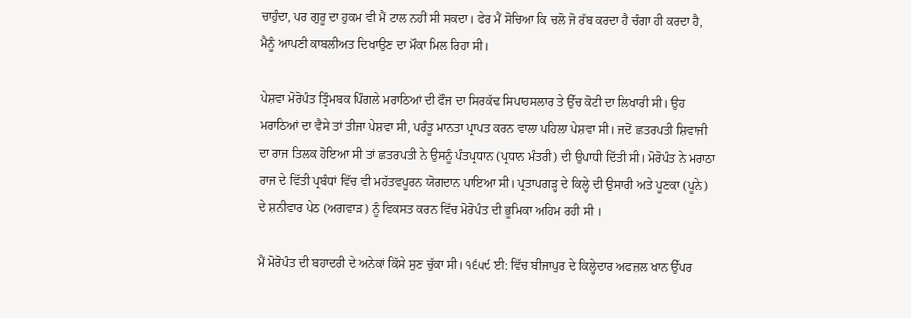ਚਾਹੁੰਦਾ, ਪਰ ਗੁਰੂ ਦਾ ਹੁਕਮ ਵੀ ਮੈਂ ਟਾਲ ਨਹੀਂ ਸੀ ਸਕਦਾ। ਫੇਰ ਮੈਂ ਸੋਚਿਆ ਕਿ ਚਲੋ ਜੋ ਰੱਬ ਕਰਦਾ ਹੈ ਚੰਗਾ ਹੀ ਕਰਦਾ ਹੈ, ਮੈਨੂੰ ਆਪਣੀ ਕਾਬਲੀਅਤ ਦਿਖਾਉਣ ਦਾ ਮੌਕਾ ਮਿਲ ਰਿਹਾ ਸੀ।

ਪੇਸ਼ਵਾ ਮੋਰੋਪੰਤ ਤ੍ਰਿੰਮਬਕ ਪਿੰਗਲੇ ਮਰਾਠਿਆਂ ਦੀ ਫੌਜ ਦਾ ਸਿਰਕੱਢ ਸਿਪਾਹਸਲਾਰ ਤੇ ਉੱਚ ਕੋਟੀ ਦਾ ਲਿਖਾਰੀ ਸੀ। ਉਹ ਮਰਾਠਿਆਂ ਦਾ ਵੈਸੇ ਤਾਂ ਤੀਜਾ ਪੇਸ਼ਵਾ ਸੀ, ਪਰੰਤੂ ਮਾਨਤਾ ਪ੍ਰਾਪਤ ਕਰਨ ਵਾਲਾ ਪਹਿਲਾ ਪੇਸ਼ਵਾ ਸੀ। ਜਦੋਂ ਛਤਰਪਤੀ ਸ਼ਿਵਾਜੀ ਦਾ ਰਾਜ ਤਿਲਕ ਹੋਇਆ ਸੀ ਤਾਂ ਛਤਰਪਤੀ ਨੇ ਉਸਨੂੰ ਪੰਤਪ੍ਰਧਾਨ (ਪ੍ਰਧਾਨ ਮੰਤਰੀ) ਦੀ ਉਪਾਧੀ ਦਿੱਤੀ ਸੀ। ਮੋਰੋਪੰਤ ਨੇ ਮਰਾਠਾ ਰਾਜ ਦੇ ਵਿੱਤੀ ਪ੍ਰਬੰਧਾਂ ਵਿੱਚ ਵੀ ਮਹੱਤਵਪੂਰਨ ਯੋਗਦਾਨ ਪਾਇਆ ਸੀ। ਪ੍ਰਤਾਪਗੜ੍ਹ ਦੇ ਕਿਲ੍ਹੇ ਦੀ ਉਸਾਰੀ ਅਤੇ ਪੂਣਕਾ (ਪੂਨੇ) ਦੇ ਸ਼ਨੀਵਾਰ ਪੇਠ (ਅਗਵਾੜ) ਨੂੰ ਵਿਕਸਤ ਕਰਨ ਵਿੱਚ ਮੋਰੋਪੰਤ ਦੀ ਭੂਮਿਕਾ ਅਹਿਮ ਰਹੀ ਸੀ ।

ਮੈਂ ਮੋਰੋਪੰਤ ਦੀ ਬਹਾਦਰੀ ਦੇ ਅਨੇਕਾਂ ਕਿੱਸੇ ਸੁਣ ਚੁੱਕਾ ਸੀ। ੧੬੫੯ ਈ: ਵਿੱਚ ਬੀਜਾਪੁਰ ਦੇ ਕਿਲ੍ਹੇਦਾਰ ਅਫਜ਼ਲ ਖਾਨ ਉੱਪਰ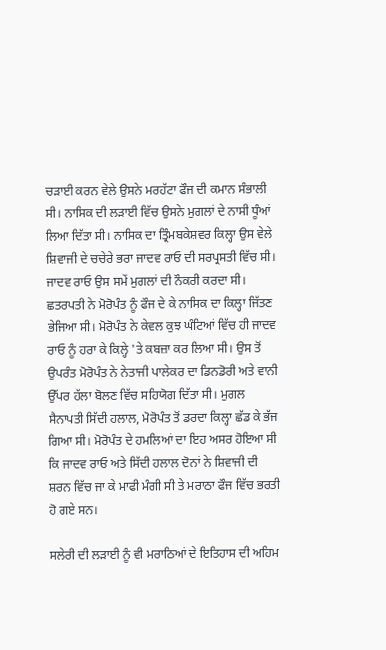ਚੜਾਈ ਕਰਨ ਵੇਲੇ ਉਸਨੇ ਮਰਹੱਟਾ ਫੌਜ ਦੀ ਕਮਾਨ ਸੰਭਾਲੀ ਸੀ। ਨਾਸਿਕ ਦੀ ਲੜਾਈ ਵਿੱਚ ਉਸਨੇ ਮੁਗਲਾਂ ਦੇ ਨਾਸੀ ਧੂੰਆਂ ਲਿਆ ਦਿੱਤਾ ਸੀ। ਨਾਸਿਕ ਦਾ ਤ੍ਰਿੰਮਬਕੇਸ਼ਵਰ ਕਿਲ੍ਹਾ ਉਸ ਵੇਲੇ ਸ਼ਿਵਾਜੀ ਦੇ ਚਚੇਰੇ ਭਰਾ ਜਾਦਵ ਰਾਓ ਦੀ ਸਰਪ੍ਰਸਤੀ ਵਿੱਚ ਸੀ। ਜਾਦਵ ਰਾਓ ਉਸ ਸਮੇਂ ਮੁਗਲਾਂ ਦੀ ਨੌਕਰੀ ਕਰਦਾ ਸੀ। ਛਤਰਪਤੀ ਨੇ ਮੋਰੋਪੰਤ ਨੂੰ ਫੌਜ ਦੇ ਕੇ ਨਾਸਿਕ ਦਾ ਕਿਲ੍ਹਾ ਜਿੱਤਣ ਭੇਜਿਆ ਸੀ। ਮੋਰੋਪੰਤ ਨੇ ਕੇਵਲ ਕੁਝ ਘੰਟਿਆਂ ਵਿੱਚ ਹੀ ਜਾਦਵ ਰਾਓ ਨੂੰ ਹਰਾ ਕੇ ਕਿਲ੍ਹੇ 'ਤੇ ਕਬਜ਼ਾ ਕਰ ਲਿਆ ਸੀ। ਉਸ ਤੋਂ ਉਪਰੰਤ ਮੋਰੋਪੰਤ ਨੇ ਨੇਤਾਜੀ ਪਾਲੇਕਰ ਦਾ ਡਿਨਡੋਰੀ ਅਤੇ ਵਾਨੀ ਉੱਪਰ ਹੱਲਾ ਬੋਲਣ ਵਿੱਚ ਸਹਿਯੋਗ ਦਿੱਤਾ ਸੀ। ਮੁਗਲ ਸੈਨਾਪਤੀ ਸਿੱਦੀ ਹਲਾਲ, ਮੋਰੋਪੰਤ ਤੋਂ ਡਰਦਾ ਕਿਲ੍ਹਾ ਛੱਡ ਕੇ ਭੱਜ ਗਿਆ ਸੀ। ਮੋਰੋਪੰਤ ਦੇ ਹਮਲਿਆਂ ਦਾ ਇਹ ਅਸਰ ਹੋਇਆ ਸੀ ਕਿ ਜਾਦਵ ਰਾਓ ਅਤੇ ਸਿੱਦੀ ਹਲਾਲ ਦੋਨਾਂ ਨੇ ਸ਼ਿਵਾਜੀ ਦੀ ਸ਼ਰਨ ਵਿੱਚ ਜਾ ਕੇ ਮਾਫੀ ਮੰਗੀ ਸੀ ਤੇ ਮਰਾਠਾ ਫੌਜ ਵਿੱਚ ਭਰਤੀ ਹੋ ਗਏ ਸਨ।

ਸਲੇਰੀ ਦੀ ਲੜਾਈ ਨੂੰ ਵੀ ਮਰਾਠਿਆਂ ਦੇ ਇਤਿਹਾਸ ਦੀ ਅਹਿਮ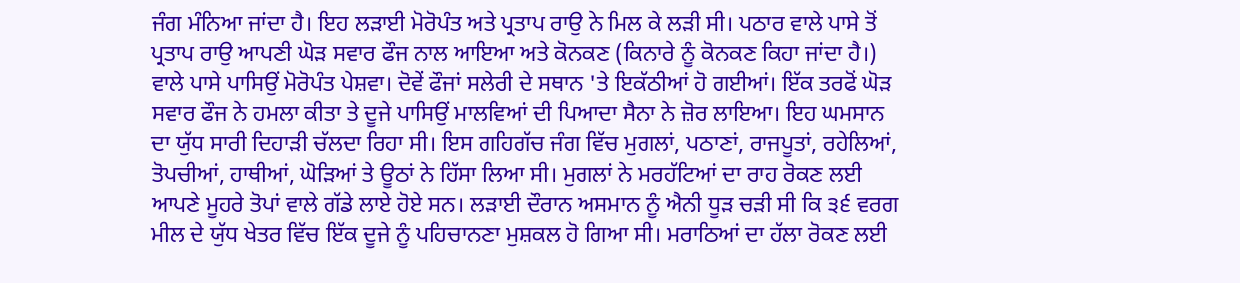ਜੰਗ ਮੰਨਿਆ ਜਾਂਦਾ ਹੈ। ਇਹ ਲੜਾਈ ਮੋਰੋਪੰਤ ਅਤੇ ਪ੍ਰਤਾਪ ਰਾਉ ਨੇ ਮਿਲ ਕੇ ਲੜੀ ਸੀ। ਪਠਾਰ ਵਾਲੇ ਪਾਸੇ ਤੋਂ ਪ੍ਰਤਾਪ ਰਾਉ ਆਪਣੀ ਘੋੜ ਸਵਾਰ ਫੌਜ ਨਾਲ ਆਇਆ ਅਤੇ ਕੋਨਕਣ (ਕਿਨਾਰੇ ਨੂੰ ਕੋਨਕਣ ਕਿਹਾ ਜਾਂਦਾ ਹੈ।) ਵਾਲੇ ਪਾਸੇ ਪਾਸਿਉਂ ਮੋਰੋਪੰਤ ਪੇਸ਼ਵਾ। ਦੋਵੇਂ ਫੌਜਾਂ ਸਲੇਰੀ ਦੇ ਸਥਾਨ 'ਤੇ ਇਕੱਠੀਆਂ ਹੋ ਗਈਆਂ। ਇੱਕ ਤਰਫੋਂ ਘੋੜ ਸਵਾਰ ਫੌਜ ਨੇ ਹਮਲਾ ਕੀਤਾ ਤੇ ਦੂਜੇ ਪਾਸਿਉਂ ਮਾਲਵਿਆਂ ਦੀ ਪਿਆਦਾ ਸੈਨਾ ਨੇ ਜ਼ੋਰ ਲਾਇਆ। ਇਹ ਘਮਸਾਨ ਦਾ ਯੁੱਧ ਸਾਰੀ ਦਿਹਾੜੀ ਚੱਲਦਾ ਰਿਹਾ ਸੀ। ਇਸ ਗਹਿਗੱਚ ਜੰਗ ਵਿੱਚ ਮੁਗਲਾਂ, ਪਠਾਣਾਂ, ਰਾਜਪੂਤਾਂ, ਰਹੇਲਿਆਂ, ਤੋਪਚੀਆਂ, ਹਾਥੀਆਂ, ਘੋੜਿਆਂ ਤੇ ਊਠਾਂ ਨੇ ਹਿੱਸਾ ਲਿਆ ਸੀ। ਮੁਗਲਾਂ ਨੇ ਮਰਹੱਟਿਆਂ ਦਾ ਰਾਹ ਰੋਕਣ ਲਈ ਆਪਣੇ ਮੂਹਰੇ ਤੋਪਾਂ ਵਾਲੇ ਗੱਡੇ ਲਾਏ ਹੋਏ ਸਨ। ਲੜਾਈ ਦੌਰਾਨ ਅਸਮਾਨ ਨੂੰ ਐਨੀ ਧੂੜ ਚੜੀ ਸੀ ਕਿ ੩੬ ਵਰਗ ਮੀਲ ਦੇ ਯੁੱਧ ਖੇਤਰ ਵਿੱਚ ਇੱਕ ਦੂਜੇ ਨੂੰ ਪਹਿਚਾਨਣਾ ਮੁਸ਼ਕਲ ਹੋ ਗਿਆ ਸੀ। ਮਰਾਠਿਆਂ ਦਾ ਹੱਲਾ ਰੋਕਣ ਲਈ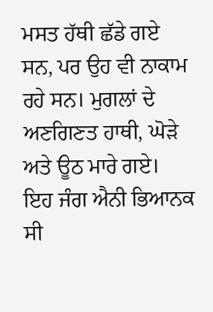ਮਸਤ ਹੱਥੀ ਛੱਡੇ ਗਏ ਸਨ, ਪਰ ਉਹ ਵੀ ਨਾਕਾਮ ਰਹੇ ਸਨ। ਮੁਗਲਾਂ ਦੇ ਅਣਗਿਣਤ ਹਾਥੀ, ਘੋੜੇ ਅਤੇ ਊਠ ਮਾਰੇ ਗਏ। ਇਹ ਜੰਗ ਐਨੀ ਭਿਆਨਕ ਸੀ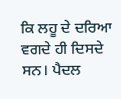ਕਿ ਲਹੂ ਦੇ ਦਰਿਆ ਵਗਦੇ ਹੀ ਦਿਸਦੇ ਸਨ। ਪੈਦਲ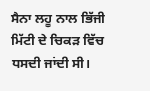ਸੈਨਾ ਲਹੂ ਨਾਲ ਭਿੱਜੀ ਮਿੱਟੀ ਦੇ ਚਿਕੜ ਵਿੱਚ ਧਸਦੀ ਜਾਂਦੀ ਸੀ।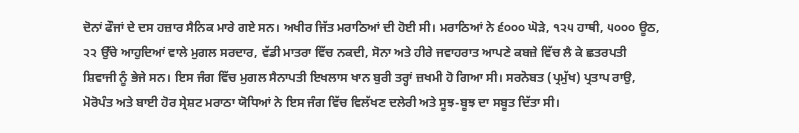ਦੋਨਾਂ ਫੌਜਾਂ ਦੇ ਦਸ ਹਜ਼ਾਰ ਸੈਨਿਕ ਮਾਰੇ ਗਏ ਸਨ। ਅਖੀਰ ਜਿੱਤ ਮਰਾਠਿਆਂ ਦੀ ਹੋਈ ਸੀ। ਮਰਾਠਿਆਂ ਨੇ ੬੦੦੦ ਘੋੜੇ, ੧੨੫ ਹਾਥੀ, ੫੦੦੦ ਊਠ, ੨੨ ਉੱਚੇ ਆਹੁਦਿਆਂ ਵਾਲੇ ਮੁਗਲ ਸਰਦਾਰ, ਵੱਡੀ ਮਾਤਰਾ ਵਿੱਚ ਨਕਦੀ, ਸੋਨਾ ਅਤੇ ਹੀਰੇ ਜਵਾਹਰਾਤ ਆਪਣੇ ਕਬਜ਼ੇ ਵਿੱਚ ਲੈ ਕੇ ਛਤਰਪਤੀ ਸ਼ਿਵਾਜੀ ਨੂੰ ਭੇਜੇ ਸਨ। ਇਸ ਜੰਗ ਵਿੱਚ ਮੁਗਲ ਸੈਨਾਪਤੀ ਇਖਲਾਸ ਖਾਨ ਬੁਰੀ ਤਰ੍ਹਾਂ ਜ਼ਖਮੀ ਹੋ ਗਿਆ ਸੀ। ਸਰਨੋਬਤ (ਪ੍ਰਮੁੱਖ) ਪ੍ਰਤਾਪ ਰਾਉ, ਮੋਰੋਪੰਤ ਅਤੇ ਬਾਈ ਹੋਰ ਸ੍ਰੇਸ਼ਟ ਮਰਾਠਾ ਯੋਧਿਆਂ ਨੇ ਇਸ ਜੰਗ ਵਿੱਚ ਵਿਲੱਖਣ ਦਲੇਰੀ ਅਤੇ ਸੂਝ-ਬੂਝ ਦਾ ਸਬੂਤ ਦਿੱਤਾ ਸੀ।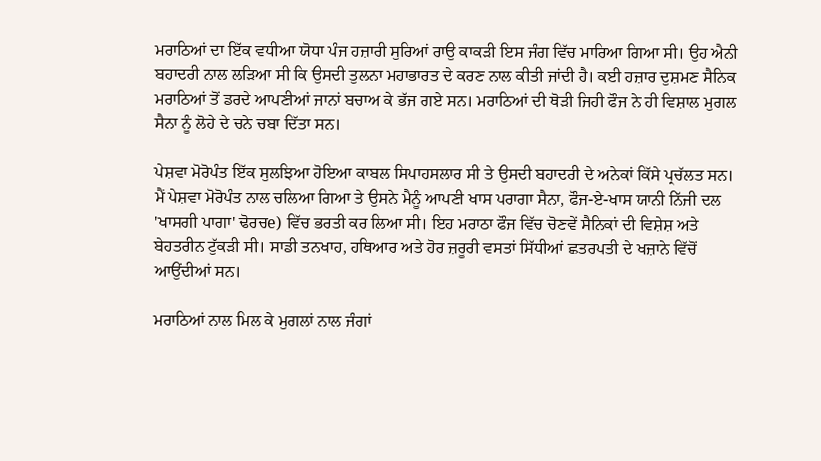ਮਰਾਠਿਆਂ ਦਾ ਇੱਕ ਵਧੀਆ ਯੋਧਾ ਪੰਜ ਹਜ਼ਾਰੀ ਸੁਰਿਆਂ ਰਾਉ ਕਾਕੜੀ ਇਸ ਜੰਗ ਵਿੱਚ ਮਾਰਿਆ ਗਿਆ ਸੀ। ਉਹ ਐਨੀ ਬਹਾਦਰੀ ਨਾਲ ਲੜਿਆ ਸੀ ਕਿ ਉਸਦੀ ਤੁਲਨਾ ਮਹਾਭਾਰਤ ਦੇ ਕਰਣ ਨਾਲ ਕੀਤੀ ਜਾਂਦੀ ਹੈ। ਕਈ ਹਜ਼ਾਰ ਦੁਸ਼ਮਣ ਸੈਨਿਕ ਮਰਾਠਿਆਂ ਤੋਂ ਡਰਦੇ ਆਪਣੀਆਂ ਜਾਨਾਂ ਬਚਾਅ ਕੇ ਭੱਜ ਗਏ ਸਨ। ਮਰਾਠਿਆਂ ਦੀ ਥੋੜੀ ਜਿਹੀ ਫੌਜ ਨੇ ਹੀ ਵਿਸ਼ਾਲ ਮੁਗਲ ਸੈਨਾ ਨੂੰ ਲੋਹੇ ਦੇ ਚਨੇ ਚਬਾ ਦਿੱਤਾ ਸਨ।

ਪੇਸ਼ਵਾ ਮੋਰੋਪੰਤ ਇੱਕ ਸੁਲਝਿਆ ਹੋਇਆ ਕਾਬਲ ਸਿਪਾਹਸਲਾਰ ਸੀ ਤੇ ਉਸਦੀ ਬਹਾਦਰੀ ਦੇ ਅਨੇਕਾਂ ਕਿੱਸੇ ਪ੍ਰਚੱਲਤ ਸਨ। ਮੈਂ ਪੇਸ਼ਵਾ ਮੋਰੋਪੰਤ ਨਾਲ ਚਲਿਆ ਗਿਆ ਤੇ ਉਸਨੇ ਮੈਨੂੰ ਆਪਣੀ ਖਾਸ ਪਰਾਗਾ ਸੈਨਾ, ਫੌਜ-ਏ-ਖਾਸ ਯਾਨੀ ਨਿੱਜੀ ਦਲ 'ਖਾਸਗੀ ਪਾਗਾ' ਢੋਰਚe) ਵਿੱਚ ਭਰਤੀ ਕਰ ਲਿਆ ਸੀ। ਇਹ ਮਰਾਠਾ ਫੌਜ ਵਿੱਚ ਚੋਣਵੇਂ ਸੈਨਿਕਾਂ ਦੀ ਵਿਸ਼ੇਸ਼ ਅਤੇ ਬੇਹਤਰੀਨ ਟੁੱਕੜੀ ਸੀ। ਸਾਡੀ ਤਨਖਾਹ, ਹਥਿਆਰ ਅਤੇ ਹੋਰ ਜ਼ਰੂਰੀ ਵਸਤਾਂ ਸਿੱਧੀਆਂ ਛਤਰਪਤੀ ਦੇ ਖਜ਼ਾਨੇ ਵਿੱਚੋਂ ਆਉਂਦੀਆਂ ਸਨ।

ਮਰਾਠਿਆਂ ਨਾਲ ਮਿਲ ਕੇ ਮੁਗਲਾਂ ਨਾਲ ਜੰਗਾਂ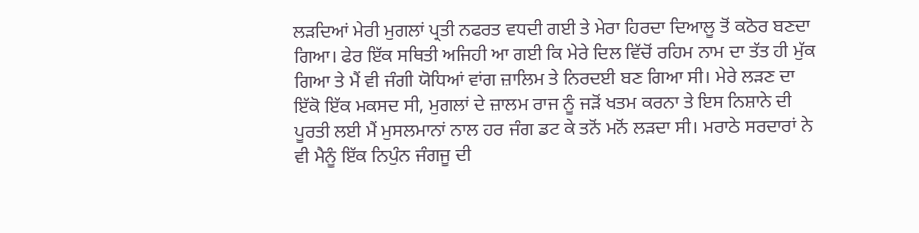ਲੜਦਿਆਂ ਮੇਰੀ ਮੁਗਲਾਂ ਪ੍ਰਤੀ ਨਫਰਤ ਵਧਦੀ ਗਈ ਤੇ ਮੇਰਾ ਹਿਰਦਾ ਦਿਆਲੂ ਤੋਂ ਕਠੋਰ ਬਣਦਾ ਗਿਆ। ਫੇਰ ਇੱਕ ਸਥਿਤੀ ਅਜਿਹੀ ਆ ਗਈ ਕਿ ਮੇਰੇ ਦਿਲ ਵਿੱਚੋਂ ਰਹਿਮ ਨਾਮ ਦਾ ਤੱਤ ਹੀ ਮੁੱਕ ਗਿਆ ਤੇ ਮੈਂ ਵੀ ਜੰਗੀ ਯੋਧਿਆਂ ਵਾਂਗ ਜ਼ਾਲਿਮ ਤੇ ਨਿਰਦਈ ਬਣ ਗਿਆ ਸੀ। ਮੇਰੇ ਲੜਣ ਦਾ ਇੱਕੋ ਇੱਕ ਮਕਸਦ ਸੀ, ਮੁਗਲਾਂ ਦੇ ਜ਼ਾਲਮ ਰਾਜ ਨੂੰ ਜੜੋਂ ਖਤਮ ਕਰਨਾ ਤੇ ਇਸ ਨਿਸ਼ਾਨੇ ਦੀ ਪੂਰਤੀ ਲਈ ਮੈਂ ਮੁਸਲਮਾਨਾਂ ਨਾਲ ਹਰ ਜੰਗ ਡਟ ਕੇ ਤਨੋਂ ਮਨੋਂ ਲੜਦਾ ਸੀ। ਮਰਾਠੇ ਸਰਦਾਰਾਂ ਨੇ ਵੀ ਮੈਨੂੰ ਇੱਕ ਨਿਪੁੰਨ ਜੰਗਜੂ ਦੀ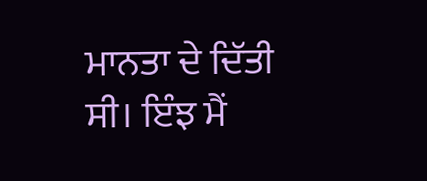ਮਾਨਤਾ ਦੇ ਦਿੱਤੀ ਸੀ। ਇੰਝ ਮੈਂ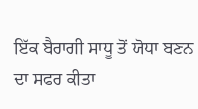ਇੱਕ ਬੈਰਾਗੀ ਸਾਧੂ ਤੋਂ ਯੋਧਾ ਬਣਨ ਦਾ ਸਫਰ ਕੀਤਾ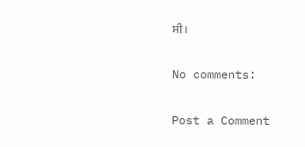ਸੀ।

No comments:

Post a Comment